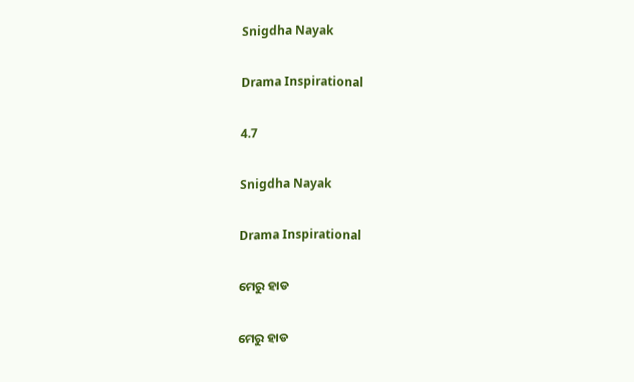Snigdha Nayak

Drama Inspirational

4.7

Snigdha Nayak

Drama Inspirational

ମେରୁ ହାଡ

ମେରୁ ହାଡ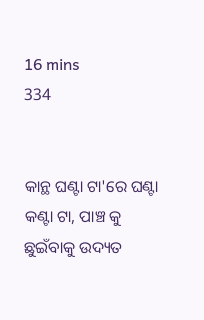16 mins
334


କାନ୍ଥ ଘଣ୍ଟା ଟା'ରେ ଘଣ୍ଟା କଣ୍ଟା ଟା, ପାଞ୍ଚ କୁ ଛୁଇଁବାକୁ ଉଦ୍ୟତ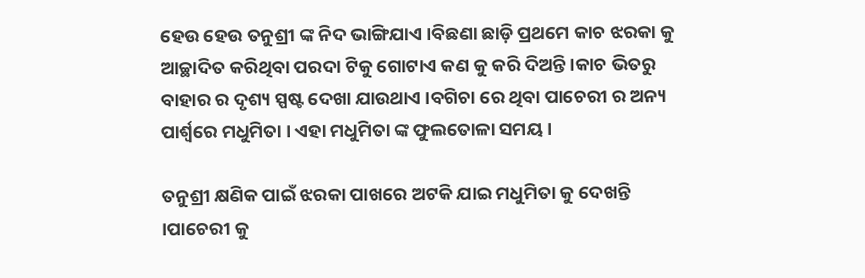ହେଉ ହେଉ ତନୁଶ୍ରୀ ଙ୍କ ନିଦ ଭାଙ୍ଗିଯାଏ ।ବିଛଣା ଛାଡ଼ି ପ୍ରଥମେ କାଚ ଝରକା କୁ ଆଚ୍ଛାଦିତ କରିଥିବା ପରଦା ଟିକୁ ଗୋଟାଏ କଣ କୁ କରି ଦିଅନ୍ତି ।କାଚ ଭିତରୁ ବାହାର ର ଦୃଶ୍ୟ ସ୍ପଷ୍ଟ ଦେଖା ଯାଉଥାଏ ।ବଗିଚା ରେ ଥିବା ପାଚେରୀ ର ଅନ୍ୟ ପାର୍ଶ୍ଵରେ ମଧୁମିତା । ଏହା ମଧୁମିତା ଙ୍କ ଫୁଲତୋଳା ସମୟ ।

ତନୁଶ୍ରୀ କ୍ଷଣିକ ପାଇଁ ଝରକା ପାଖରେ ଅଟକି ଯାଇ ମଧୁମିତା କୁ ଦେଖନ୍ତି ।ପାଚେରୀ କୁ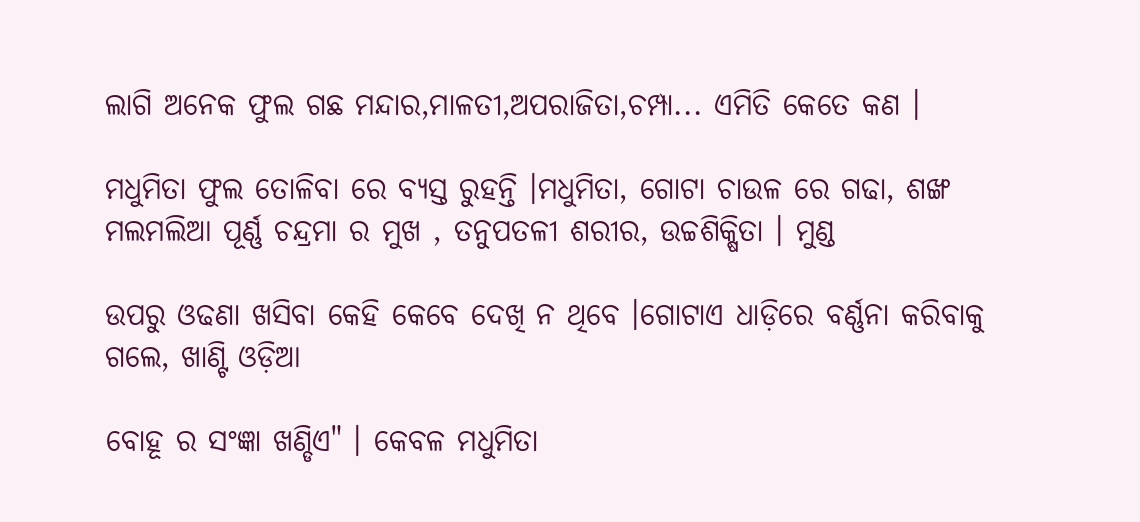ଲାଗି ଅନେକ ଫୁଲ ଗଛ ମନ୍ଦାର,ମାଳତୀ,ଅପରାଜିତା,ଚମ୍ପା... ଏମିତି କେତେ କଣ ।

ମଧୁମିତା ଫୁଲ ତୋଳିବା ରେ ବ୍ୟସ୍ତ ରୁହନ୍ତି ।ମଧୁମିତା, ଗୋଟା ଚାଉଳ ରେ ଗଢା, ଶଙ୍ଖ ମଲମଲିଆ ପୂର୍ଣ୍ଣ ଚନ୍ଦ୍ରମା ର ମୁଖ , ତନୁପତଳୀ ଶରୀର, ଉଚ୍ଚଶିକ୍ଷିତା । ମୁଣ୍ଡ

ଉପରୁ ଓଢଣା ଖସିବା କେହି କେବେ ଦେଖି ନ ଥିବେ ।ଗୋଟାଏ ଧାଡ଼ିରେ ବର୍ଣ୍ଣନା କରିବାକୁ ଗଲେ, ଖାଣ୍ଟି ଓଡ଼ିଆ

ବୋହୂ ର ସଂଜ୍ଞା ଖଣ୍ଡିଏ" । କେବଳ ମଧୁମିତା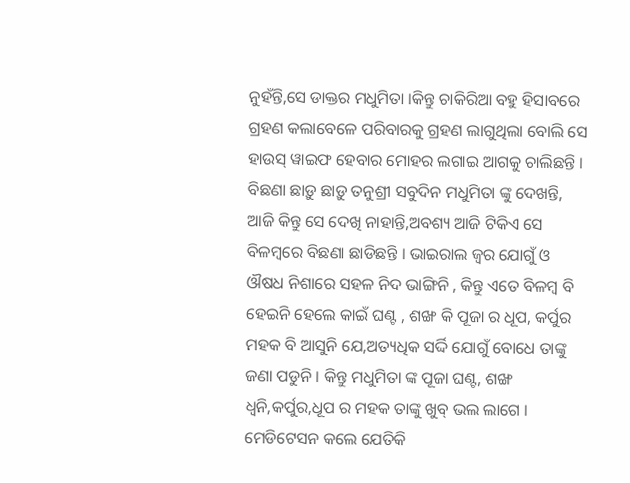ନୁହଁନ୍ତି,ସେ ଡାକ୍ତର ମଧୁମିତା ।କିନ୍ତୁ ଚାକିରିଆ ବହୁ ହିସାବରେ ଗ୍ରହଣ କଲାବେଳେ ପରିବାରକୁ ଗ୍ରହଣ ଲାଗୁଥିଲା ବୋଲି ସେ ହାଉସ୍ ୱାଇଫ ହେବାର ମୋହର ଲଗାଇ ଆଗକୁ ଚାଲିଛନ୍ତି । ବିଛଣା ଛାଡ଼ୁ ଛାଡ଼ୁ ତନୁଶ୍ରୀ ସବୁଦିନ ମଧୁମିତା ଙ୍କୁ ଦେଖନ୍ତି, ଆଜି କିନ୍ତୁ ସେ ଦେଖି ନାହାନ୍ତି,ଅବଶ୍ୟ ଆଜି ଟିକିଏ ସେ ବିଳମ୍ବରେ ବିଛଣା ଛାଡିଛନ୍ତି । ଭାଇରାଲ ଜ୍ଵର ଯୋଗୁଁ ଓ ଔଷଧ ନିଶାରେ ସହଳ ନିଦ ଭାଙ୍ଗିନି , କିନ୍ତୁ ଏତେ ବିଳମ୍ୱ ବି ହେଇନି ହେଲେ କାଇଁ ଘଣ୍ଟ , ଶଙ୍ଖ କି ପୂଜା ର ଧୂପ, କର୍ପୁର ମହକ ବି ଆସୁନି ଯେ,ଅତ୍ୟଧିକ ସର୍ଦ୍ଦି ଯୋଗୁଁ ବୋଧେ ତାଙ୍କୁ ଜଣା ପଡୁନି । କିନ୍ତୁ ମଧୁମିତା ଙ୍କ ପୂଜା ଘଣ୍ଟ, ଶଙ୍ଖ ଧ୍ୱନି,କର୍ପୁର,ଧୂପ ର ମହକ ତାଙ୍କୁ ଖୁବ୍ ଭଲ ଲାଗେ । ମେଡିଟେସନ କଲେ ଯେତିକି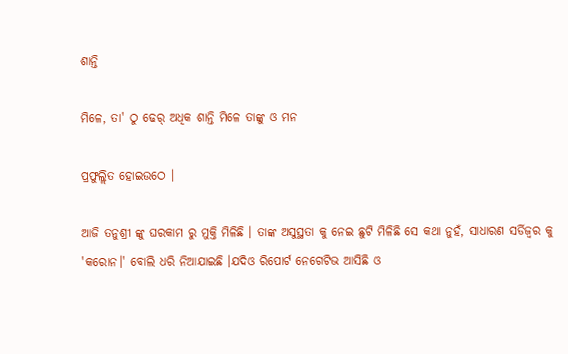ଶାନ୍ତି

ମିଳେ, ତା' ଠୁ ଢେର୍ ଅଧିକ ଶାନ୍ତି ମିଳେ ତାଙ୍କୁ ଓ ମନ

ପ୍ରଫୁଲ୍ଲିତ ହୋଇଉଠେ ।

ଆଜି ତନୁଶ୍ରୀ ଙ୍କୁ ଘରକାମ ରୁ ମୁକ୍ତି ମିଳିଛି । ତାଙ୍କ ଅସୁସ୍ଥତା କୁ ନେଇ ଛୁଟି ମିଳିଛି ସେ କଥା ନୁହଁ, ସାଧାରଣ ସର୍ଡିଜ୍ୱର କୁ 'କରୋନ।' ବୋଲି ଧରି ନିଆଯାଇଛି ।ଯଦିଓ ରିପୋର୍ଟ ନେଗେଟିଭ ଆସିଛି ଓ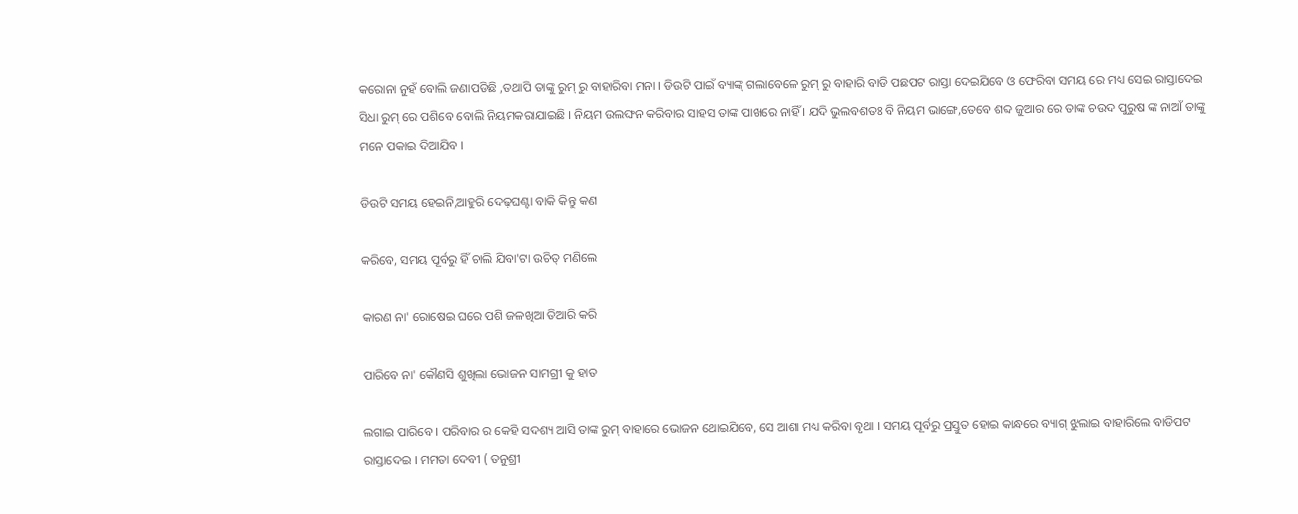କରୋନା ନୁହଁ ବୋଲି ଜଣାପଡିଛି ,ତଥାପି ତାଙ୍କୁ ରୁମ୍ ରୁ ବାହାରିବା ମନା । ଡିଉଟି ପାଇଁ ବ୍ୟାଙ୍କ୍ ଗଲାବେଳେ ରୁମ୍ ରୁ ବାହାରି ବାଡି ପଛପଟ ରାସ୍ତା ଦେଇଯିବେ ଓ ଫେରିବା ସମୟ ରେ ମଧ୍ୟ ସେଇ ରାସ୍ତାଦେଇ ସିଧା ରୁମ୍ ରେ ପଶିବେ ବୋଲି ନିୟମକରାଯାଇଛି । ନିୟମ ଉଲଙ୍ଘନ କରିବାର ସାହସ ତାଙ୍କ ପାଖରେ ନାହିଁ । ଯଦି ଭୁଲବଶତଃ ବି ନିୟମ ଭାଙ୍ଗେ,ତେବେ ଶବ୍ଦ ଜୁଆର ରେ ତାଙ୍କ ଚଉଦ ପୁରୁଷ ଙ୍କ ନାଆଁ ତାଙ୍କୁ ମନେ ପକାଇ ଦିଆଯିବ ।

ଡିଉଟି ସମୟ ହେଇନି,ଆହୁରି ଦେଢ଼ଘଣ୍ଟା ବାକି କିନ୍ତୁ କଣ

କରିବେ, ସମୟ ପୂର୍ବରୁ ହିଁ ଚାଲି ଯିବା'ଟା ଉଚିତ୍ ମଣିଲେ

କାରଣ ନା' ରୋଷେଇ ଘରେ ପଶି ଜଳଖିଆ ତିଆରି କରି

ପାରିବେ ନା' କୌଣସି ଶୁଖିଲା ଭୋଜନ ସାମଗ୍ରୀ କୁ ହାତ

ଲଗାଇ ପାରିବେ । ପରିବାର ର କେହି ସଦଶ୍ୟ ଆସି ତାଙ୍କ ରୁମ୍ ବାହାରେ ଭୋଜନ ଥୋଇଯିବେ, ସେ ଆଶା ମଧ୍ୟ କରିବା ବୃଥା । ସମୟ ପୂର୍ବରୁ ପ୍ରସ୍ତୁତ ହୋଇ କାନ୍ଧରେ ବ୍ୟାଗ୍ ଝୁଲାଇ ବାହାରିଲେ ବାଡିପଟ ରାସ୍ତାଦେଇ । ମମତା ଦେବୀ ( ତନୁଶ୍ରୀ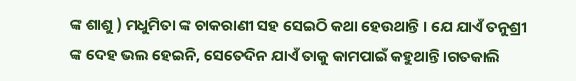ଙ୍କ ଶାଶୁ ) ମଧୁମିତା ଙ୍କ ଚାକରାଣୀ ସହ ସେଇଠି କଥା ହେଉଥାନ୍ତି । ଯେ ଯାଏଁ ତନୁଶ୍ରୀ ଙ୍କ ଦେହ ଭଲ ହେଇନି, ସେତେଦିନ ଯାଏଁ ତାକୁ କାମପାଇଁ କହୁଥାନ୍ତି ।ଗତକାଲି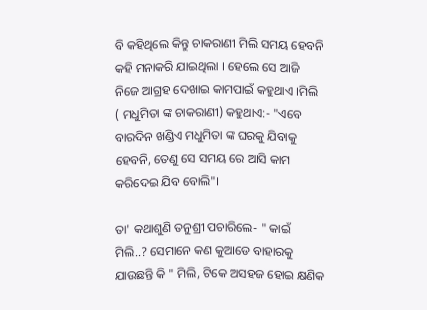ବି କହିଥିଲେ କିନ୍ତୁ ଚାକରାଣୀ ମିଲି ସମୟ ହେବନି କହି ମନାକରି ଯାଇଥିଲା । ହେଲେ ସେ ଆଜି ନିଜେ ଆଗ୍ରହ ଦେଖାଇ କାମପାଇଁ କହୁଥାଏ ।ମିଲି ( ମଧୁମିତା ଙ୍କ ଚାକରାଣୀ) କହୁଥାଏ:- "ଏବେ ବାରଦିନ ଖଣ୍ଡିଏ ମଧୁମିତା ଙ୍କ ଘରକୁ ଯିବାକୁ ହେବନି, ତେଣୁ ସେ ସମୟ ରେ ଆସି କାମ କରିଦେଇ ଯିବ ବୋଲି"।

ତା' କଥାଶୁଣି ତନୁଶ୍ରୀ ପଚାରିଲେ- " କାଇଁ ମିଲି..? ସେମାନେ କଣ କୁଆଡେ ବାହାରକୁ ଯାଉଛନ୍ତି କି " ମିଲି, ଟିକେ ଅସହଜ ହୋଇ କ୍ଷଣିକ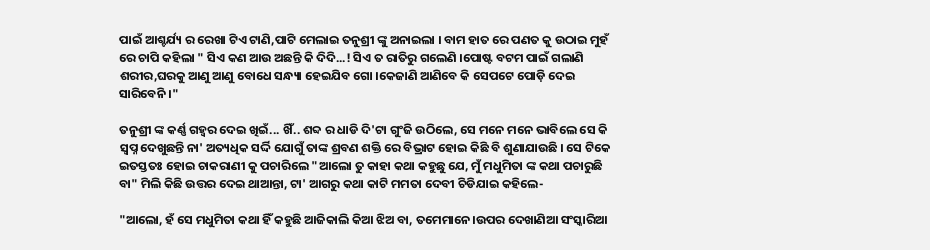ପାଇଁ ଆଶ୍ଚର୍ଯ୍ୟ ର ରେଖା ଟିଏ ଟାଣି,ପାଟି ମେଲାଇ ତନୁଶ୍ରୀ ଙ୍କୁ ଅନାଇଲା । ବାମ ହାତ ରେ ପଣତ କୁ ଉଠାଇ ମୁହଁ ରେ ଚାପି କହିଲା " ସିଏ କଣ ଆଉ ଅଛନ୍ତି କି ଦିଦି...! ସିଏ ତ ରାତିରୁ ଗଲେଣି ।ପୋଷ୍ଟ ବଟମ ପାଇଁ ଗଲାଣି ଶରୀର,ଘରକୁ ଆଣୁ ଆଣୁ ବୋଧେ ସନ୍ଧ୍ୟା ହେଇଯିବ ଗୋ ।କେଜାଣି ଆଣିବେ କି ସେପଟେ ପୋଡ଼ି ଦେଇ ସାରିବେନି ।"

ତନୁଶ୍ରୀ ଙ୍କ କର୍ଣ୍ଣ ଗହ୍ଵର ଦେଇ ଖିଇଁ... ଖିଁ.. ଶବ୍ଦ ର ଧାଡି ଦି'ଟା ଗୁଂଜି ଉଠିଲେ, ସେ ମନେ ମନେ ଭାବିଲେ ସେ କି ସ୍ବପ୍ନ ଦେଖୁଛନ୍ତି ନା' ଅତ୍ୟଧିକ ସର୍ଦ୍ଦି ଯୋଗୁଁ ତାଙ୍କ ଶ୍ରବଣ ଶକ୍ତି ରେ ବିଭ୍ରାଟ ହୋଇ କିଛି ବି ଶୁଣାଯାଉଛି । ସେ ଟିକେ ଇତସ୍ତତଃ ହୋଇ ଚାକରାଣୀ କୁ ପଚାରିଲେ "ଆଲୋ ତୁ କାହା କଥା କହୁଛୁ ଯେ, ମୁଁ ମଧୁମିତା ଙ୍କ କଥା ପଚାରୁଛି ବା" ମିଲି କିଛି ଉତ୍ତର ଦେଇ ଥାଆନ୍ତା, ଟା' ଆଗରୁ କଥା କାଟି ମମତା ଦେବୀ ଚିଡିଯାଇ କହିଲେ-

"ଆଲୋ, ହଁ ସେ ମଧୁମିତା କଥା ହିଁ କହୁଛି ଆଜିକାଲି କିଆ ଝିଅ ବା, ତମେମାନେ।ଉପର ଦେଖାଣିଆ ସଂସ୍କାରିଆ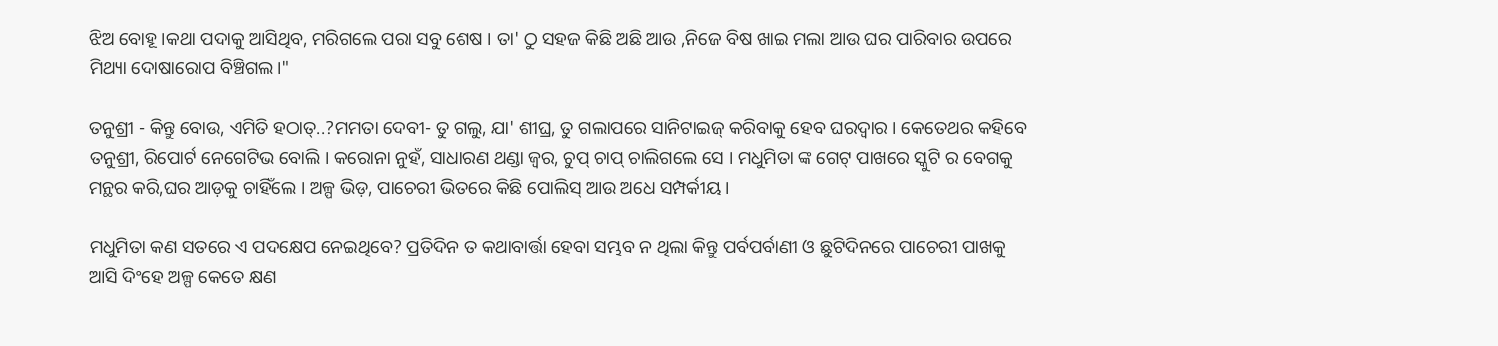ଝିଅ ବୋହୂ ।କଥା ପଦାକୁ ଆସିଥିବ, ମରିଗଲେ ପରା ସବୁ ଶେଷ । ତା' ଠୁ ସହଜ କିଛି ଅଛି ଆଉ ,ନିଜେ ବିଷ ଖାଇ ମଲା ଆଉ ଘର ପାରିବାର ଉପରେ ମିଥ୍ୟା ଦୋଷାରୋପ ବିଞ୍ଚିଗଲ।"

ତନୁଶ୍ରୀ - କିନ୍ତୁ ବୋଉ, ଏମିତି ହଠାତ୍..?ମମତା ଦେବୀ- ତୁ ଗଲୁ, ଯା' ଶୀଘ୍ର, ତୁ ଗଲାପରେ ସାନିଟାଇଜ୍ କରିବାକୁ ହେବ ଘରଦ୍ୱାର । କେତେଥର କହିବେ ତନୁଶ୍ରୀ, ରିପୋର୍ଟ ନେଗେଟିଭ ବୋଲି । କରୋନା ନୁହଁ, ସାଧାରଣ ଥଣ୍ଡା ଜ୍ବର, ଚୁପ୍ ଚାପ୍ ଚାଲିଗଲେ ସେ । ମଧୁମିତା ଙ୍କ ଗେଟ୍ ପାଖରେ ସ୍କୁଟି ର ବେଗକୁ ମନ୍ଥର କରି,ଘର ଆଡ଼କୁ ଚାହିଁଲେ । ଅଳ୍ପ ଭିଡ଼, ପାଚେରୀ ଭିତରେ କିଛି ପୋଲିସ୍ ଆଉ ଅଧେ ସମ୍ପର୍କୀୟ ।

ମଧୁମିତା କଣ ସତରେ ଏ ପଦକ୍ଷେପ ନେଇଥିବେ? ପ୍ରତିଦିନ ତ କଥାବାର୍ତ୍ତା ହେବା ସମ୍ଭବ ନ ଥିଲା କିନ୍ତୁ ପର୍ବପର୍ବାଣୀ ଓ ଛୁଟିଦିନରେ ପାଚେରୀ ପାଖକୁ ଆସି ଦିଂହେ ଅଳ୍ପ କେତେ କ୍ଷଣ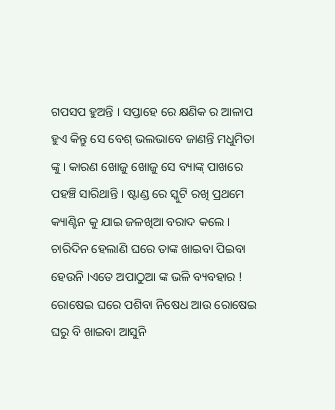ଗପସପ ହୁଅନ୍ତି । ସପ୍ତାହେ ରେ କ୍ଷଣିକ ର ଆଳାପ ହୁଏ କିନ୍ତୁ ସେ ବେଶ୍ ଭଲଭାବେ ଜାଣନ୍ତି ମଧୁମିତା ଙ୍କୁ । କାରଣ ଖୋଜୁ ଖୋଜୁ ସେ ବ୍ୟାଙ୍କ୍ ପାଖରେ ପହଞ୍ଚି ସାରିଥାନ୍ତି । ଷ୍ଟାଣ୍ଡ ରେ ସ୍କୁଟି ରଖି ପ୍ରଥମେ କ୍ୟାଣ୍ଟିନ କୁ ଯାଇ ଜଳଖିଆ ବରାଦ କଲେ । ଚାରିଦିନ ହେଲାଣି ଘରେ ତାଙ୍କ ଖାଇବା ପିଇବା ହେଉନି ।ଏତେ ଅପାଠୁଆ ଙ୍କ ଭଳି ବ୍ୟବହାର ! ରୋଷେଇ ଘରେ ପଶିବା ନିଷେଧ ଆଉ ରୋଷେଇ ଘରୁ ବି ଖାଇବା ଆସୁନି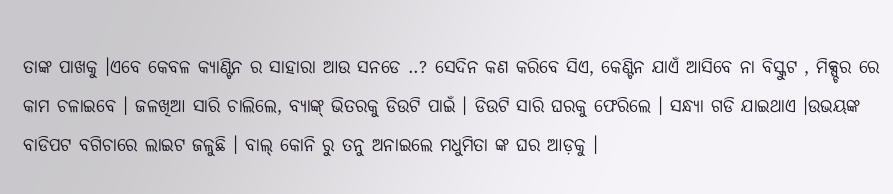ତାଙ୍କ ପାଖକୁ ।ଏବେ କେବଳ କ୍ୟାଣ୍ଟିନ ର ସାହାରା ଆଉ ସନଡେ ..? ସେଦିନ କଣ କରିବେ ସିଏ, କେଣ୍ଟିନ ଯାଏଁ ଆସିବେ ନା ବିସ୍କୁଟ , ମିକ୍ସ୍ଚର ରେ କାମ ଚଳାଇବେ । ଜଳଖିଆ ସାରି ଚାଲିଲେ, ବ୍ୟାଙ୍କ୍ ଭିତରକୁ ଡିଉଟି ପାଇଁ । ଡିଉଟି ସାରି ଘରକୁ ଫେରିଲେ । ସନ୍ଧ୍ୟା ଗଡି ଯାଇଥାଏ ।ଉଭୟଙ୍କ ବାଡିପଟ ବଗିଚାରେ ଲାଇଟ ଜଳୁଛି । ବାଲ୍ କୋନି ରୁ ତନୁ ଅନାଇଲେ ମଧୁମିତା ଙ୍କ ଘର ଆଡ଼କୁ ।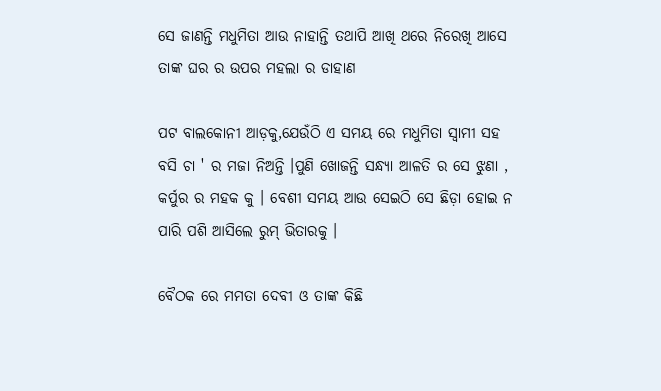ସେ ଜାଣନ୍ତି ମଧୁମିତା ଆଉ ନାହାନ୍ତି ତଥାପି ଆଖି ଥରେ ନିରେଖି ଆସେ ତାଙ୍କ ଘର ର ଉପର ମହଲା ର ଡାହାଣ

ପଟ ବାଲକୋନୀ ଆଡ଼କୁ,ଯେଉଁଠି ଏ ସମୟ ରେ ମଧୁମିତା ସ୍ଵାମୀ ସହ ବସି ଚା ' ର ମଜା ନିଅନ୍ତି ।ପୁଣି ଖୋଜନ୍ତି ସନ୍ଧ୍ୟା ଆଳତି ର ସେ ଝୁଣା , କର୍ପୁର ର ମହକ କୁ । ବେଶୀ ସମୟ ଆଉ ସେଇଠି ସେ ଛିଡ଼ା ହୋଇ ନ ପାରି ପଶି ଆସିଲେ ରୁମ୍ ଭିତାରକୁ ।

ବୈଠକ ରେ ମମତା ଦେବୀ ଓ ତାଙ୍କ କିଛି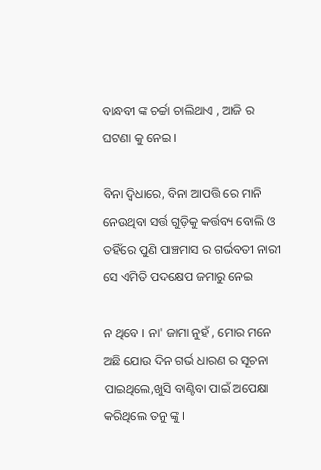ବାନ୍ଧବୀ ଙ୍କ ଚର୍ଚ୍ଚା ଚାଲିଥାଏ , ଆଜି ର ଘଟଣା କୁ ନେଇ ।

ବିନା ଦ୍ବିଧାରେ, ବିନା ଆପତ୍ତି ରେ ମାନି ନେଉଥିବା ସର୍ତ୍ତ ଗୁଡ଼ିକୁ କର୍ତ୍ତବ୍ୟ ବୋଲି ଓ ତହିଁରେ ପୁଣି ପାଞ୍ଚମାସ ର ଗର୍ଭବତୀ ନାରୀ ସେ ଏମିତି ପଦକ୍ଷେପ ଜମାରୁ ନେଇ

ନ ଥିବେ । ନା' ଜାମା ନୁହଁ , ମୋର ମନେ ଅଛି ଯୋଉ ଦିନ ଗର୍ଭ ଧାରଣ ର ସୂଚନା ପାଇଥିଲେ,ଖୁସି ବାଣ୍ଟିବା ପାଇଁ ଅପେକ୍ଷା କରିଥିଲେ ତନୁ ଙ୍କୁ ।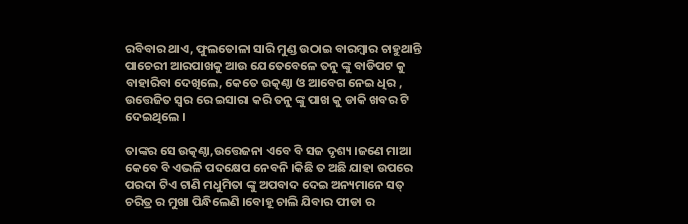ରବିବାର ଥାଏ, ଫୁଲତୋଳା ସାରି ମୁଣ୍ଡ ଉଠାଇ ବାରମ୍ବାର ଚାହୁଥାନ୍ତି ପାଚେରୀ ଆରପାଖକୁ ଆଉ ଯେତେବେଳେ ତନୁ ଙ୍କୁ ବାଡିପଟ କୁ ବାହାରିବା ଦେଖିଲେ, କେତେ ଉତ୍କଣ୍ଠା ଓ ଆବେଗ ନେଇ ଧିର , ଉତ୍ତେଜିତ ସ୍ୱର ରେ ଇସାରା କରି ତନୁ ଙ୍କୁ ପାଖ କୁ ଡାକି ଖବର ଟି ଦେଇଥିଲେ ।

ତାଙ୍କର ସେ ଉତ୍କଣ୍ଠା,ଉତ୍ତେଜନା ଏବେ ବି ସଜ ଦୃଶ୍ୟ ।ଜଣେ ମାଆ କେବେ ବି ଏଭଳି ପଦକ୍ଷେପ ନେବନି ।କିଛି ତ ଅଛି ଯାହା ଉପରେ ପରଦା ଟିଏ ଟାଣି ମଧୁମିତା ଙ୍କୁ ଅପବାଦ ଦେଇ ଅନ୍ୟମାନେ ସତ୍ ଚରିତ୍ର ର ମୁଖା ପିନ୍ଧିଲେଣି ।ବୋହୂ ଚାଲି ଯିବାର ପୀଡା ର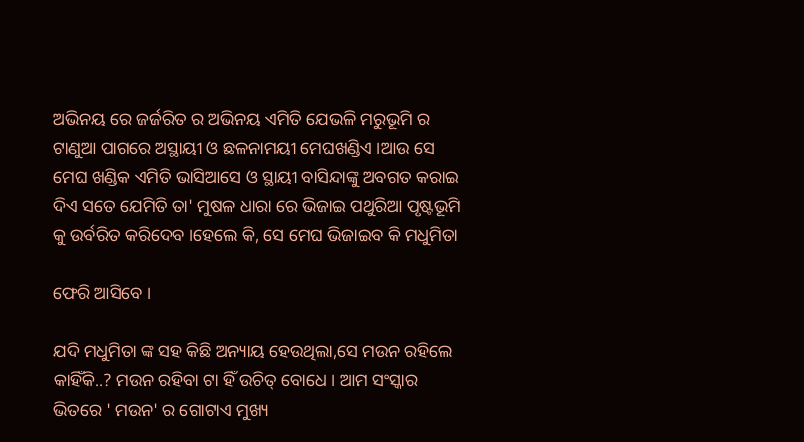ଅଭିନୟ ରେ ଜର୍ଜରିତ ର ଅଭିନୟ ଏମିତି ଯେଭଳି ମରୁଭୂମି ର ଟାଣୁଆ ପାଗରେ ଅସ୍ଥାୟୀ ଓ ଛଳନାମୟୀ ମେଘଖଣ୍ଡିଏ ।ଆଉ ସେ ମେଘ ଖଣ୍ଡିକ ଏମିତି ଭାସିଆସେ ଓ ସ୍ଥାୟୀ ବାସିନ୍ଦାଙ୍କୁ ଅବଗତ କରାଇ ଦିଏ ସତେ ଯେମିତି ତା' ମୁଷଳ ଧାରା ରେ ଭିଜାଇ ପଥୁରିଆ ପୃଷ୍ଟଭୂମି କୁ ଉର୍ବରିତ କରିଦେବ ।ହେଲେ କି, ସେ ମେଘ ଭିଜାଇବ କି ମଧୁମିତା

ଫେରି ଆସିବେ ।

ଯଦି ମଧୁମିତା ଙ୍କ ସହ କିଛି ଅନ୍ୟାୟ ହେଉଥିଲା,ସେ ମଉନ ରହିଲେ କାହିଁକି..? ମଉନ ରହିବା ଟା ହିଁ ଉଚିତ୍ ବୋଧେ । ଆମ ସଂସ୍କାର ଭିତରେ ' ମଉନ' ର ଗୋଟାଏ ମୁଖ୍ୟ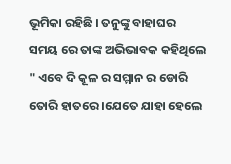ଭୂମିକା ରହିଛି । ତନୁଙ୍କୁ ବାହାଘର ସମୟ ରେ ତାଙ୍କ ଅଭିଭାବକ କହିଥିଲେ " ଏବେ ଦି କୂଳ ର ସମ୍ମାନ ର ଡୋରି ତୋରି ହାତରେ ।ଯେତେ ଯାହା ହେଲେ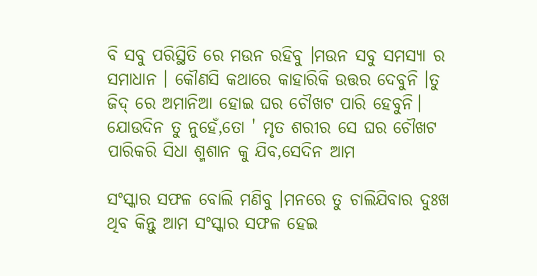ବି ସବୁ ପରିସ୍ଥିତି ରେ ମଉନ ରହିବୁ ।ମଉନ ସବୁ ସମସ୍ୟା ର ସମାଧାନ । କୌଣସି କଥାରେ କାହାରିକି ଉତ୍ତର ଦେବୁନି ।ତୁ ଜିଦ୍ ରେ ଅମାନିଆ ହୋଇ ଘର ଚୌଖଟ ପାରି ହେବୁନି। ଯୋଉଦିନ ତୁ ନୁହେଁ,ତୋ ' ମୃତ ଶରୀର ସେ ଘର ଚୌଖଟ ପାରିକରି ସିଧା ଶ୍ମଶାନ କୁ ଯିବ,ସେଦିନ ଆମ

ସଂସ୍କାର ସଫଳ ବୋଲି ମଣିବୁ ।ମନରେ ତୁ ଚାଲିଯିବାର ଦୁଃଖ ଥିବ କିନ୍ତୁ ଆମ ସଂସ୍କାର ସଫଳ ହେଇ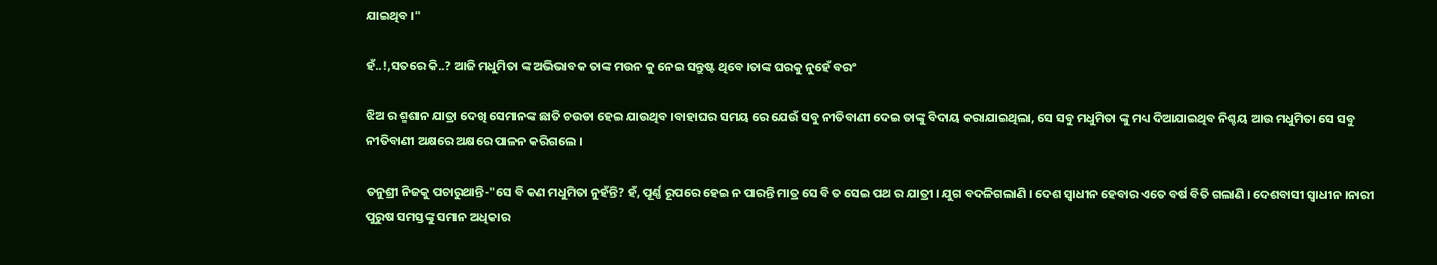ଯାଇଥିବ ।"

ହଁ..!,ସତରେ କି..? ଆଜି ମଧୁମିତା ଙ୍କ ଅଭିଭାବକ ତାଙ୍କ ମଉନ କୁ ନେଇ ସନ୍ତୁଷ୍ଟ ଥିବେ ।ତାଙ୍କ ଘରକୁ ନୁହେଁ ବରଂ

ଝିଅ ର ଶ୍ମଶାନ ଯାତ୍ରା ଦେଖି ସେମାନଙ୍କ ଛାତି ଚଉଡା ହେଇ ଯାଉଥିବ ।ବାହାଘର ସମୟ ରେ ଯେଉଁ ସବୁ ନୀତିବାଣୀ ଦେଇ ତାଙ୍କୁ ବିଦାୟ କରାଯାଇଥିଲା, ସେ ସବୁ ମଧୁମିତା ଙ୍କୁ ମଧ୍ୟ ଦିଆଯାଇଥିବ ନିଶ୍ଚୟ ଆଉ ମଧୁମିତା ସେ ସବୁ ନୀତିବାଣୀ ଅକ୍ଷରେ ଅକ୍ଷରେ ପାଳନ କରିଗଲେ ।

ତନୁଶ୍ରୀ ନିଜକୁ ପଚାରୁଥାନ୍ତି-"ସେ ବି କଣ ମଧୁମିତା ନୁହଁନ୍ତି? ହଁ, ପୂର୍ଣ୍ଣ ରୂପରେ ହେଇ ନ ପାରନ୍ତି ମାତ୍ର ସେ ବି ତ ସେଇ ପଥ ର ଯାତ୍ରୀ । ଯୁଗ ବଦଳିଗଲାଣି । ଦେଶ ସ୍ବାଧୀନ ହେବାର ଏତେ ବର୍ଷ ବିତି ଗଲାଣି । ଦେଶବାସୀ ସ୍ବାଧୀନ ।ନାରୀ ପୁରୁଷ ସମସ୍ତଙ୍କୁ ସମାନ ଅଧିକାର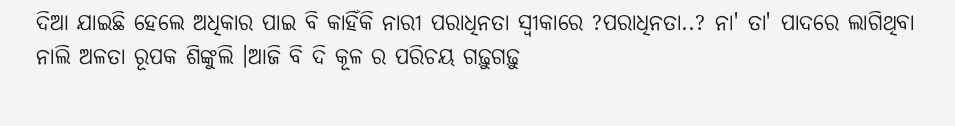ଦିଆ ଯାଇଛି ହେଲେ ଅଧିକାର ପାଇ ବି କାହିଁକି ନାରୀ ପରାଧିନତା ସ୍ବୀକାରେ ?ପରାଧିନତା..? ନା' ତା' ପାଦରେ ଲାଗିଥିବା ନାଲି ଅଳତା ରୂପକ ଶିଙ୍କୁଲି ।ଆଜି ବି ଦି କୂଳ ର ପରିଚୟ ଗଢ଼ୁଗଢ଼ୁ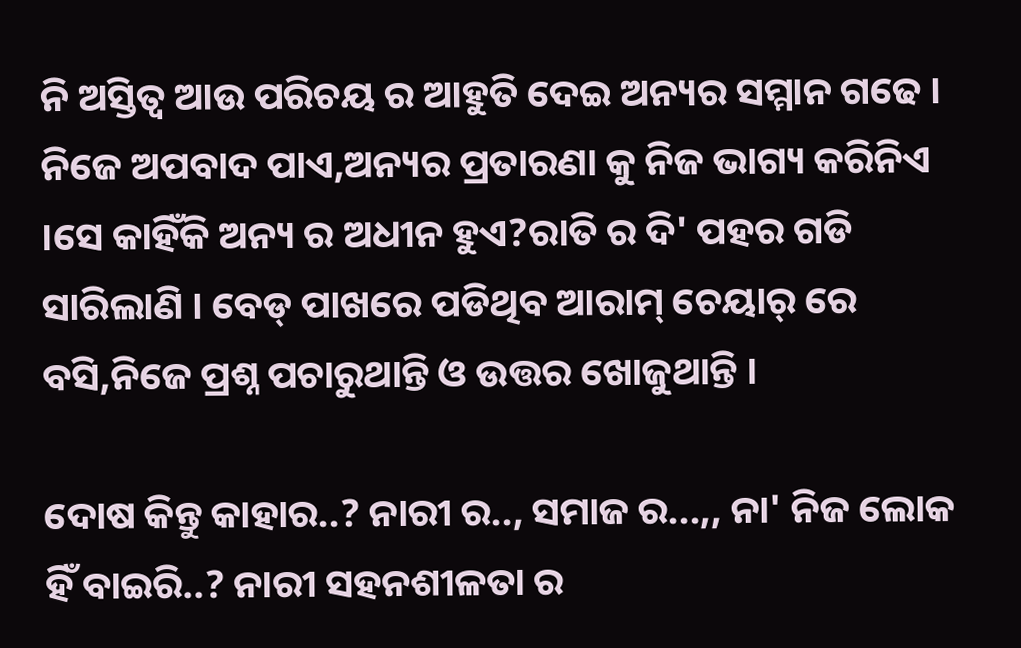ନି ଅସ୍ତିତ୍ବ ଆଉ ପରିଚୟ ର ଆହୁତି ଦେଇ ଅନ୍ୟର ସମ୍ମାନ ଗଢେ । ନିଜେ ଅପବାଦ ପାଏ,ଅନ୍ୟର ପ୍ରତାରଣା କୁ ନିଜ ଭାଗ୍ୟ କରିନିଏ ।ସେ କାହିଁକି ଅନ୍ୟ ର ଅଧୀନ ହୁଏ?ରାତି ର ଦି' ପହର ଗଡି ସାରିଲାଣି । ବେଡ୍ ପାଖରେ ପଡିଥିବ ଆରାମ୍ ଚେୟାର୍ ରେ ବସି,ନିଜେ ପ୍ରଶ୍ନ ପଚାରୁଥାନ୍ତି ଓ ଉତ୍ତର ଖୋଜୁଥାନ୍ତି ।

ଦୋଷ କିନ୍ତୁ କାହାର..? ନାରୀ ର.., ସମାଜ ର...,, ନା' ନିଜ ଲୋକ ହିଁ ବାଇରି..? ନାରୀ ସହନଶୀଳତା ର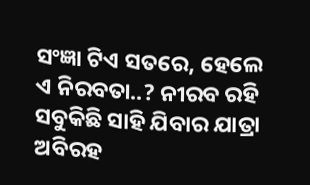ସଂଜ୍ଞା ଟିଏ ସତରେ, ହେଲେ ଏ ନିରବତା..? ନୀରବ ରହି ସବୁକିଛି ସାହି ଯିବାର ଯାତ୍ରା ଅବିରହ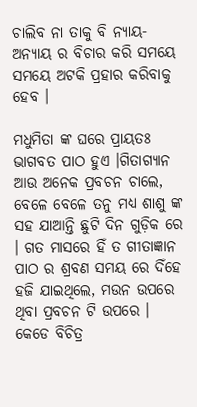ଚାଲିବ ନା ତାକୁ ବି ନ୍ୟାୟ- ଅନ୍ୟାୟ ର ବିଚାର କରି ସମୟେ ସମୟେ ଅଟକି ପ୍ରହାର କରିବାକୁ ହେବ ।

ମଧୁମିତା ଙ୍କ ଘରେ ପ୍ରାୟତଃ ଭାଗବତ ପାଠ ହୁଏ ।ଗିତାଗ୍ୟାନ ଆଉ ଅନେକ ପ୍ରବଚନ ଚାଲେ, ବେଳେ ବେଳେ ତନୁ ମଧ୍ୟ ଶାଶୁ ଙ୍କ ସହ ଯାଆନ୍ତି ଛୁଟି ଦିନ ଗୁଡ଼ିକ ରେ । ଗତ ମାସରେ ହିଁ ତ ଗୀତାଜ୍ଞାନ ପାଠ ର ଶ୍ରବଣ ସମୟ ରେ ଦିଁହେ ହଜି ଯାଇଥିଲେ, ମଉନ ଉପରେ ଥିବା ପ୍ରବଚନ ଟି ଉପରେ । କେଡେ ବିଚିତ୍ର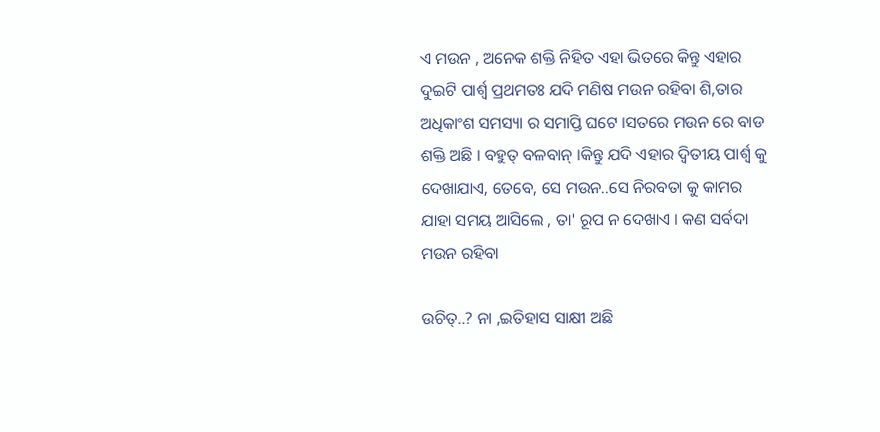ଏ ମଉନ , ଅନେକ ଶକ୍ତି ନିହିତ ଏହା ଭିତରେ କିନ୍ତୁ ଏହାର ଦୁଇଟି ପାର୍ଶ୍ବ ପ୍ରଥମତଃ ଯଦି ମଣିଷ ମଉନ ରହିବା ଶି,ତାର ଅଧିକାଂଶ ସମସ୍ୟା ର ସମାପ୍ତି ଘଟେ ।ସତରେ ମଉନ ରେ ବାଡ ଶକ୍ତି ଅଛି । ବହୁତ୍ ବଳବାନ୍ ।କିନ୍ତୁ ଯଦି ଏହାର ଦ୍ଵିତୀୟ ପାର୍ଶ୍ବ କୁ ଦେଖାଯାଏ, ତେବେ, ସେ ମଉନ..ସେ ନିରବତା କୁ କାମର ଯାହା ସମୟ ଆସିଲେ , ତା' ରୂପ ନ ଦେଖାଏ । କଣ ସର୍ବଦା ମଉନ ରହିବା

ଉଚିତ୍..? ନା ,ଇତିହାସ ସାକ୍ଷୀ ଅଛି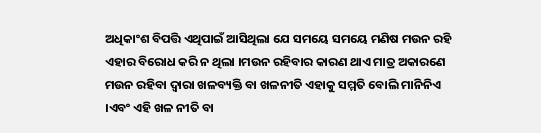ଅଧିକାଂଶ ବିପତ୍ତି ଏଥିପାଇଁ ଆସିଥିଲା ଯେ ସମୟେ ସମୟେ ମଣିଷ ମଉନ ରହି ଏହାର ବିରୋଧ କରି ନ ଥିଲା ।ମଉନ ରହିବାର କାରଣ ଥାଏ ମାତ୍ର ଅକାରଣେ ମଉନ ରହିବା ଦ୍ଵାରା ଖଳବ୍ୟକ୍ତି ବା ଖଳନୀତି ଏହାକୁ ସମ୍ମତି ବୋଲି ମାନିନିଏ ।ଏବଂ ଏହି ଖଳ ନୀତି ବା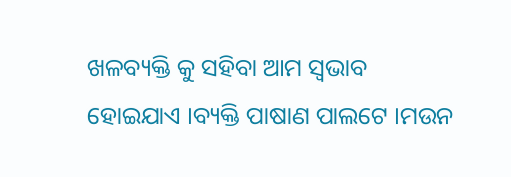ଖଳବ୍ୟକ୍ତି କୁ ସହିବା ଆମ ସ୍ବଭାବ ହୋଇଯାଏ ।ବ୍ୟକ୍ତି ପାଷାଣ ପାଲଟେ ।ମଉନ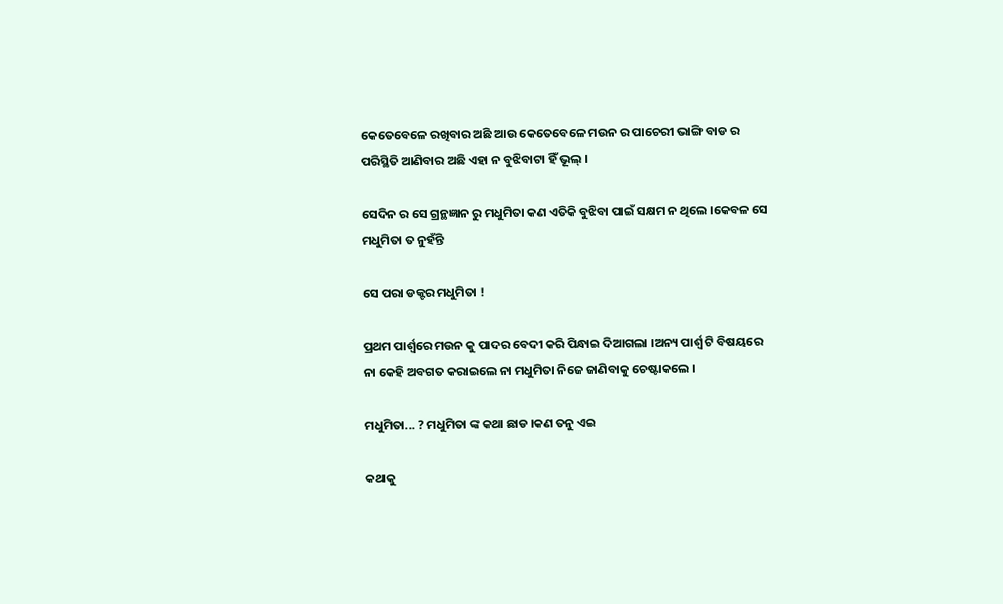କେତେବେଳେ ରଖିବାର ଅଛି ଆଉ କେତେବେଳେ ମଉନ ର ପାଚେରୀ ଭାଙ୍ଗି ବାଡ ର ପରିସ୍ଥିତି ଆଣିବାର ଅଛି ଏହା ନ ବୁଝିବାଟା ହିଁ ଭୂଲ୍ ।

ସେଦିନ ର ସେ ଗ୍ରନ୍ଥଜ୍ଞାନ ରୁ ମଧୁମିତା କଣ ଏତିକି ବୁଝିବା ପାଇଁ ସକ୍ଷମ ନ ଥିଲେ ।କେବଳ ସେ ମଧୁମିତା ତ ନୁହଁନ୍ତି

ସେ ପରା ଡକ୍ଟର ମଧୁମିତା !

ପ୍ରଥମ ପାର୍ଶ୍ଵରେ ମଉନ କୁ ପାଦର ବେଦୀ କରି ପିନ୍ଧାଇ ଦିଆଗଲା ।ଅନ୍ୟ ପାର୍ଶ୍ବ ଟି ବିଷୟରେ ନା କେହି ଅବଗତ କରାଇଲେ ନା ମଧୁମିତା ନିଜେ ଜାଣିବାକୁ ଚେଷ୍ଟାକଲେ ।

ମଧୁମିତା... ? ମଧୁମିତା ଙ୍କ କଥା ଛାଡ ।କଣ ତନୁ ଏଇ

କଥାକୁ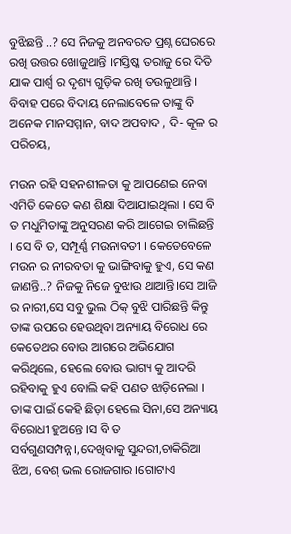ବୁଝିଛନ୍ତି ..? ସେ ନିଜକୁ ଅନବରତ ପ୍ରଶ୍ନ ଘେରରେ ରଖି ଉତ୍ତର ଖୋଜୁଥାନ୍ତି ।ମସ୍ତିଷ୍କ ତରାଜୁ ରେ ଦିତି ଯାକ ପାର୍ଶ୍ବ ର ଦୃଶ୍ୟ ଗୁଡ଼ିକ ରଖି ତଉଳୁଥାନ୍ତି । ବିବାହ ପରେ ବିଦାୟ ନେଲାବେଳେ ତାଙ୍କୁ ବି ଅନେକ ମାନସମ୍ମାନ, ବାଦ ଅପବାଦ , ଦି- କୂଳ ର ପରିଚୟ,

ମଉନ ରହି ସହନଶୀଳତା କୁ ଆପଣେଇ ନେବା ଏମିତି କେତେ କଣ ଶିକ୍ଷା ଦିଆଯାଇଥିଲା । ସେ ବି ତ ମଧୁମିତାଙ୍କୁ ଅନୁସରଣ କରି ଆଗେଇ ଚାଲିଛନ୍ତି । ସେ ବି ତ, ସମ୍ପୂର୍ଣ୍ଣ ମଉନାବତୀ । କେତେବେଳେ ମଉନ ର ନୀରବତା କୁ ଭାଙ୍ଗିବାକୁ ହୁଏ, ସେ କଣ ଜାଣନ୍ତି..? ନିଜକୁ ନିଜେ ବୁଝାଉ ଥାଆନ୍ତି।ସେ ଆଜି ର ନାରୀ,ସେ ସବୁ ଭୁଲ ଠିକ୍ ବୁଝି ପାରିଛନ୍ତି କିନ୍ତୁ ତାଙ୍କ ଉପରେ ହେଉଥିବା ଅନ୍ୟାୟ ବିରୋଧ ରେ କେତେଥର ବୋଉ ଆଗରେ ଅଭିଯୋଗ କରିଥିଲେ, ହେଲେ ବୋଉ ଭାଗ୍ୟ କୁ ଆଦରି ରହିବାକୁ ହୁଏ ବୋଲି କହି ପଣତ ଝାଡ଼ିନେଲା । ତାଙ୍କ ପାଇଁ କେହି ଛିଡ଼ା ହେଲେ ସିନା,ସେ ଅନ୍ୟାୟ ବିରୋଧୀ ହୁଅନ୍ତେ ।ସ ବି ତ ସର୍ବଗୁଣସମ୍ପନ୍ନ।,ଦେଖିବାକୁ ସୁନ୍ଦରୀ,ଚାକିରିଆ ଝିଅ, ବେଶ୍ ଭଲ ରୋଜଗାର ।ଗୋଟାଏ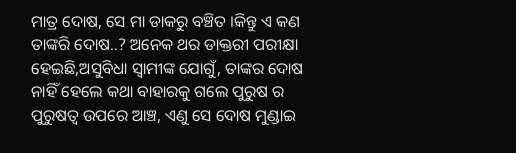ମାତ୍ର ଦୋଷ, ସେ ମା ଡାକରୁ ବଞ୍ଚିତ ।କିନ୍ତୁ ଏ କଣ ତାଙ୍କରି ଦୋଷ..? ଅନେକ ଥର ଡାକ୍ତରୀ ପରୀକ୍ଷା ହେଇଛି,ଅସୁବିଧା ସ୍ୱାମୀଙ୍କ ଯୋଗୁଁ, ତାଙ୍କର ଦୋଷ ନାହିଁ ହେଲେ କଥା ବାହାରକୁ ଗଲେ ପୁରୁଷ ର ପୁରୁଷତ୍ୱ ଉପରେ ଆଞ୍ଚ, ଏଣୁ ସେ ଦୋଷ ମୁଣ୍ଡାଇ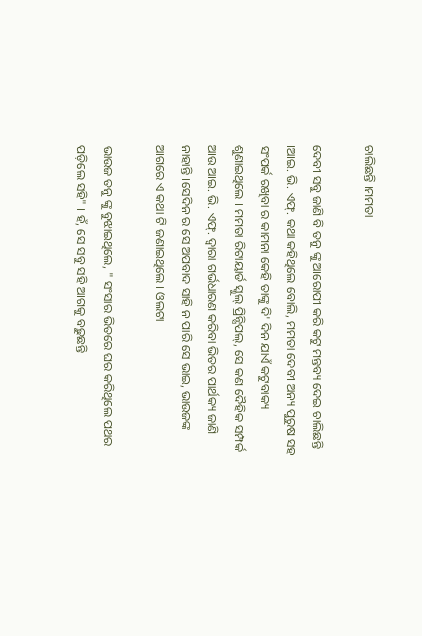ଚାଲିଛନ୍ତି ।ମମତା

ଦେବୀ ସବୁ ଜାଣି ବି ତନୁ ଙ୍କୁ ଆରୋପୀ କରି କଟୁ ମନ୍ତବ୍ୟ ଦେଇ ଚାଲିଛନ୍ତି ।ଆଇ. ଭି. ଏଫ୍. କଥା କହିଥିଲେ ବୋଲି, ମମତା ଦେବୀ ଅନ୍ୟ ପୁରୁଷ ସହ ସଂପର୍କ ରଖିବା ର କାମନା କେହି ତାଙ୍କୁ ଦି' ଦିନ ଯାଏଁ କଟୁବାକ୍ୟ ଶୁଣାଇଥିଲେ । ମମତା ରିଟାୟାର୍ଡ ସ୍କୁଲ୍ ପ୍ରିନ୍ସିପଲ୍, ସେ କଣ ଦୈହିକ ସମ୍ପର୍କ ଆଉ ଆଇ. ଭି. ଏଫ୍. ଦ୍ଵାରା ଗର୍ଭଧାରଣ କରିବା ଭିତର ପାର୍ଥକ୍ୟ ଜାଣି ନାହାନ୍ତି ।ସେଦିନ ର ସେ ଅପବାଦ ସାହି ନ ପାରି ସେ ଭାଇ, ଭାଉଜଙ୍କ ଆଗରେ ଏ କଥା ଟି ଜଣାଇଥିଲେ । ଓଲଟା

ଭାଉଜ ତନୁ ଙ୍କୁ ବୁଝାଇଥିଲେ, " ସଂସାର ଭିତରେ ଘର କରିଥିଲେ ପଥର ପଡ଼ିଲେ ସହି" । ହଁ, ସେ ସବୁ ସହି ଆଗକୁ ବଢ଼ୁଛନ୍ତି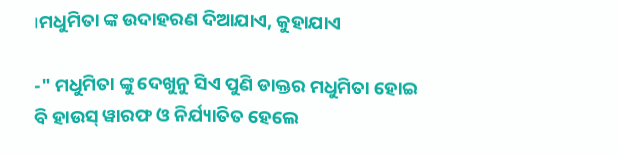।ମଧୁମିତା ଙ୍କ ଉଦାହରଣ ଦିଆଯାଏ, କୁହାଯାଏ

-" ମଧୁମିତା ଙ୍କୁ ଦେଖୁନୁ ସିଏ ପୁଣି ଡାକ୍ତର ମଧୁମିତା ହୋଇ ବି ହାଉସ୍ ୱାରଫ ଓ ନିର୍ଯ୍ୟାତିତ ହେଲେ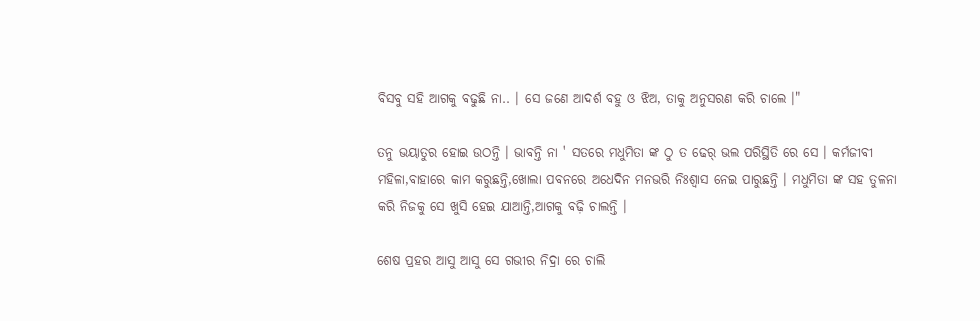ବିସବୁ ସହି ଆଗକୁ ବଢୁଛି ନା.. । ସେ ଜଣେ ଆଦର୍ଶ ବହୁ ଓ ଝିଅ, ତାକୁ ଅନୁସରଣ କରି ଚାଲେ ।"

ତନୁ ଭୟାତୁର ହୋଇ ଉଠନ୍ତି । ଭାବନ୍ତି ନା ' ସତରେ ମଧୁମିତା ଙ୍କ ଠୁ ତ ଢେର୍ ଭଲ ପରିସ୍ଥିତି ରେ ସେ । କର୍ମଜୀବୀ ମହିଳା,ବାହାରେ କାମ କରୁଛନ୍ତି,ଖୋଲା ପବନରେ ଅଧେଦିନ ମନଭରି ନିଃଶ୍ୱାସ ନେଇ ପାରୁଛନ୍ତି । ମଧୁମିତା ଙ୍କ ସହ ତୁଳନା କରି ନିଜକୁ ସେ ଖୁସି ହେଇ ଯାଆନ୍ତି,ଆଗକୁ ବଢ଼ି ଚାଲନ୍ତି ।

ଶେଷ ପ୍ରହର ଆସୁ ଆସୁ ସେ ଗଭୀର ନିଦ୍ରା ରେ ଚାଲି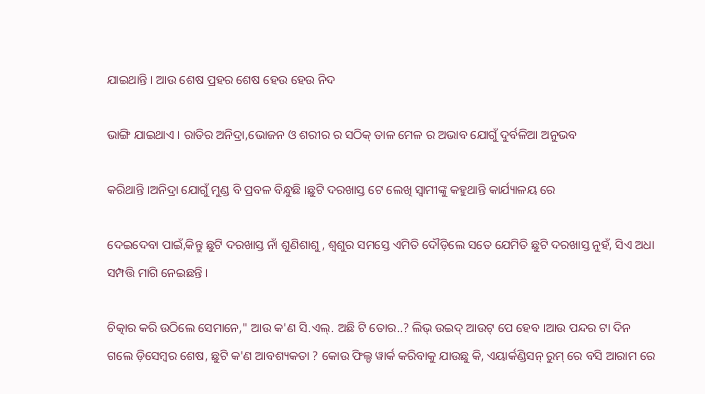ଯାଇଥାନ୍ତି । ଆଉ ଶେଷ ପ୍ରହର ଶେଷ ହେଉ ହେଉ ନିଦ

ଭାଙ୍ଗି ଯାଇଥାଏ । ରାତିର ଅନିଦ୍ରା,ଭୋଜନ ଓ ଶରୀର ର ସଠିକ୍ ତାଳ ମେଳ ର ଅଭାବ ଯୋଗୁଁ ଦୁର୍ବଳିଆ ଅନୁଭବ

କରିଥାନ୍ତି ।ଅନିଦ୍ରା ଯୋଗୁଁ ମୁଣ୍ଡ ବି ପ୍ରବଳ ବିନ୍ଧୁଛି ।ଛୁଟି ଦରଖାସ୍ତ ଟେ ଲେଖି ସ୍ବାମୀଙ୍କୁ କହୁଥାନ୍ତି କାର୍ଯ୍ୟାଳୟ ରେ

ଦେଇଦେବା ପାଇଁ,କିନ୍ତୁ ଛୁଟି ଦରଖାସ୍ତ ନାଁ ଶୁଣିଶାଶୁ, ଶ୍ବଶୁର ସମସ୍ତେ ଏମିତି ଦୌଡ଼ିଲେ ସତେ ଯେମିତି ଛୁଟି ଦରଖାସ୍ତ ନୁହଁ, ସିଏ ଅଧା ସମ୍ପତ୍ତି ମାଗି ନେଇଛନ୍ତି ।

ଚିତ୍କାର କରି ଉଠିଲେ ସେମାନେ," ଆଉ କ'ଣ ସି.ଏଲ୍. ଅଛି ଟି ତୋର..? ଲିଭ୍ ଉଇଦ୍ ଆଉଟ୍ ପେ ହେବ ।ଆଉ ପନ୍ଦର ଟା ଦିନ ଗଲେ ଡ଼ିସେମ୍ବର ଶେଷ, ଛୁଟି କ'ଣ ଆବଶ୍ୟକତା ? କୋଉ ଫିଲ୍ଡ ୱାର୍କ କରିବାକୁ ଯାଉଛୁ କି, ଏୟାର୍କଣ୍ଡିସନ୍ ରୁମ୍ ରେ ବସି ଆରାମ ରେ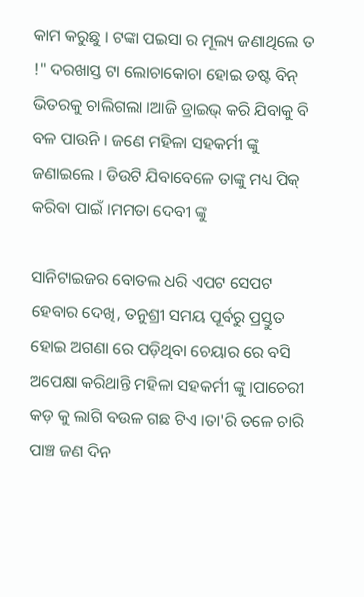କାମ କରୁଛୁ । ଟଙ୍କା ପଇସା ର ମୂଲ୍ୟ ଜଣାଥିଲେ ତ !" ଦରଖାସ୍ତ ଟା ଲୋଚାକୋଚା ହୋଇ ଡଷ୍ଟ ବିନ୍ ଭିତରକୁ ଚାଲିଗଲା ।ଆଜି ଡ୍ରାଇଭ୍ କରି ଯିବାକୁ ବି ବଳ ପାଉନି । ଜଣେ ମହିଳା ସହକର୍ମୀ ଙ୍କୁ ଜଣାଇଲେ । ଡିଉଟି ଯିବାବେଳେ ତାଙ୍କୁ ମଧ୍ୟ ପିକ୍ କରିବା ପାଇଁ ।ମମତା ଦେବୀ ଙ୍କୁ

ସାନିଟାଇଜର ବୋତଲ ଧରି ଏପଟ ସେପଟ ହେବାର ଦେଖି, ତନୁଶ୍ରୀ ସମୟ ପୂର୍ବରୁ ପ୍ରସ୍ତୁତ ହୋଇ ଅଗଣା ରେ ପଡ଼ିଥିବା ଚେୟାର ରେ ବସି ଅପେକ୍ଷା କରିଥାନ୍ତି ମହିଳା ସହକର୍ମୀ ଙ୍କୁ ।ପାଚେରୀ କଡ଼ କୁ ଲାଗି ବଉଳ ଗଛ ଟିଏ ।ତା'ରି ତଳେ ଚାରି ପାଞ୍ଚ ଜଣ ଦିନ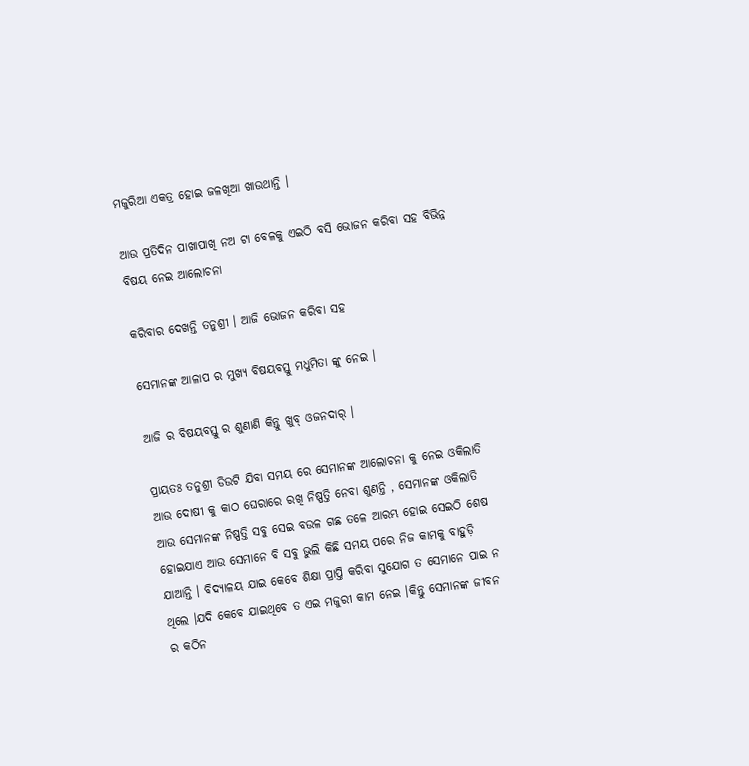ମଜୁରିଆ ଏକତ୍ର ହୋଇ ଜଳଖିଆ ଖାଉଥାନ୍ତି ।

ଆଉ ପ୍ରତିଦିନ ପାଖାପାଖି ନଅ ଟା ବେଳକୁ ଏଇଠି ବସି ଭୋଜନ କରିବା ସହ ବିଭିନ୍ନ ବିଷୟ ନେଇ ଆଲୋଚନା

କରିବାର ଦେଖନ୍ତି ତନୁଶ୍ରୀ । ଆଜି ଭୋଜନ କରିବା ସହ

ସେମାନଙ୍କ ଆଳାପ ର ମୁଖ୍ୟ ବିଷୟବସ୍ତୁ ମଧୁମିତା ଙ୍କୁ ନେଇ ।

ଆଜି ର ବିଷୟବସ୍ତୁ ର ଶୁଣାଣି କିନ୍ତୁ ଖୁବ୍ ଓଜନଦାର୍ ।

ପ୍ରାୟତଃ ତନୁଶ୍ରୀ ଡିଉଟି ଯିବା ସମୟ ରେ ସେମାନଙ୍କ ଆଲୋଚନା କୁ ନେଇ ଓକିଲାତି ଆଉ ଦୋଷୀ କୁ କାଠ ଘେରାରେ ରଖି ନିଷ୍ପତ୍ତି ନେବା ଶୁଣନ୍ତି , ସେମାନଙ୍କ ଓକିଲାତି ଆଉ ସେମାନଙ୍କ ନିଷ୍ପତ୍ତି ସବୁ ସେଇ ବଉଳ ଗଛ ତଳେ ଆରମ୍ଭ ହୋଇ ସେଇଠି ଶେଷ ହୋଇଯାଏ ଆଉ ସେମାନେ ବି ସବୁ ଭୁଲି କିଛି ସମୟ ପରେ ନିଜ କାମକୁ ବାହୁଡ଼ି ଯାଆନ୍ତି । ବିଦ୍ୟାଳୟ ଯାଇ କେବେ ଶିକ୍ଷା ପ୍ରାପ୍ତି କରିବା ସୁଯୋଗ ତ ସେମାନେ ପାଇ ନ ଥିଲେ ।ଯଦି କେବେ ଯାଇଥିବେ ତ ଏଇ ମଜୁରୀ କାମ ନେଇ ।କିନ୍ତୁ ସେମାନଙ୍କ ଜୀବନ ର କଠିନ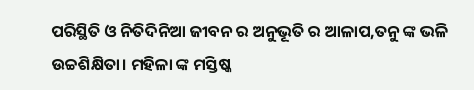ପରିସ୍ଥିତି ଓ ନିତିଦିନିଆ ଜୀବନ ର ଅନୁଭୂତି ର ଆଳାପ,ତନୁ ଙ୍କ ଭଳି ଉଚ୍ଚଶିକ୍ଷିତା। ମହିଳା ଙ୍କ ମସ୍ତିଷ୍କ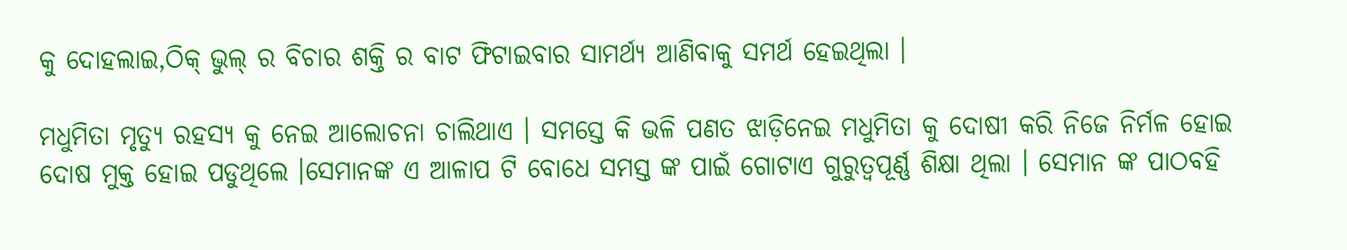କୁ ଦୋହଲାଇ,ଠିକ୍ ଭୁଲ୍ ର ବିଚାର ଶକ୍ତି ର ବାଟ ଫିଟାଇବାର ସାମର୍ଥ୍ୟ ଆଣିବାକୁ ସମର୍ଥ ହେଇଥିଲା ।

ମଧୁମିତା ମୃତ୍ୟୁ ରହସ୍ୟ କୁ ନେଇ ଆଲୋଚନା ଚାଲିଥାଏ । ସମସ୍ତେ କି ଭଳି ପଣତ ଝାଡ଼ିନେଇ ମଧୁମିତା କୁ ଦୋଷୀ କରି ନିଜେ ନିର୍ମଳ ହୋଇ ଦୋଷ ମୁକ୍ତ ହୋଇ ପଡୁଥିଲେ ।ସେମାନଙ୍କ ଏ ଆଳାପ ଟି ବୋଧେ ସମସ୍ତ ଙ୍କ ପାଇଁ ଗୋଟାଏ ଗୁରୁତ୍ୱପୂର୍ଣ୍ଣ ଶିକ୍ଷା ଥିଲା । ସେମାନ ଙ୍କ ପାଠବହି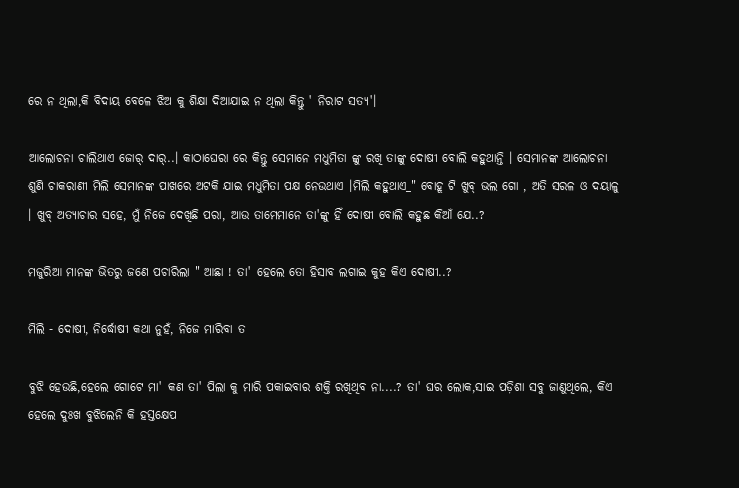ରେ ନ ଥିଲା,କି ବିଦାୟ ବେଳେ ଝିଅ କୁ ଶିକ୍ଷା ଦିଆଯାଇ ନ ଥିଲା କିନ୍ତୁ ' ନିରାଟ ସତ୍ୟ'।

ଆଲୋଚନା ଚାଲିଥାଏ ଜୋର୍ ଦାର୍..। କାଠାଘେରା ରେ କିନ୍ତୁ ସେମାନେ ମଧୁମିତା ଙ୍କୁ ରଖି ତାଙ୍କୁ ଦୋଷୀ ବୋଲି କହୁଥାନ୍ତି । ସେମାନଙ୍କ ଆଲୋଚନା ଶୁଣି ଚାକରାଣୀ ମିଲି ସେମାନଙ୍କ ପାଖରେ ଅଟକି ଯାଇ ମଧୁମିତା ପକ୍ଷ ନେଉଥାଏ ।ମିଲି କହୁଥାଏ_" ବୋହୂ ଟି ଖୁବ୍ ଭଲ ଗୋ , ଅତି ସରଳ ଓ ଦୟାଳୁ । ଖୁବ୍ ଅତ୍ୟାଚାର ସହେ, ମୁଁ ନିଜେ ଦେଖିଛି ପରା, ଆଉ ତାମେମାନେ ତା'ଙ୍କୁ ହିଁ ଦୋଷୀ ବୋଲି କହୁଛ କିଆଁ ଯେ..?

ମଜୁରିଆ ମାନଙ୍କ ଭିତରୁ ଜଣେ ପଚାରିଲା " ଆଛା ! ତା' ହେଲେ ତୋ ହିସାବ ଲଗାଇ କୁହ କିଏ ଦୋଷୀ..?

ମିଲି - ଦୋଷୀ, ନିର୍ଦ୍ଧୋଷୀ କଥା ନୁହଁ, ନିଜେ ମାରିବା ତ

ବୁଝି ହେଉଛି,ହେଲେ ଗୋଟେ ମା' କଣ ତା' ପିଲା କୁ ମାରି ପକାଇବାର ଶକ୍ତି ରଖିଥିବ ନା....? ତା' ଘର ଲୋକ,ସାଇ ପଡ଼ିଶା ସବୁ ଜାଣୁଥିଲେ, କିଏ ହେଲେ ଦୁଃଖ ବୁଝିଲେନି କି ହସ୍ତକ୍ଷେପ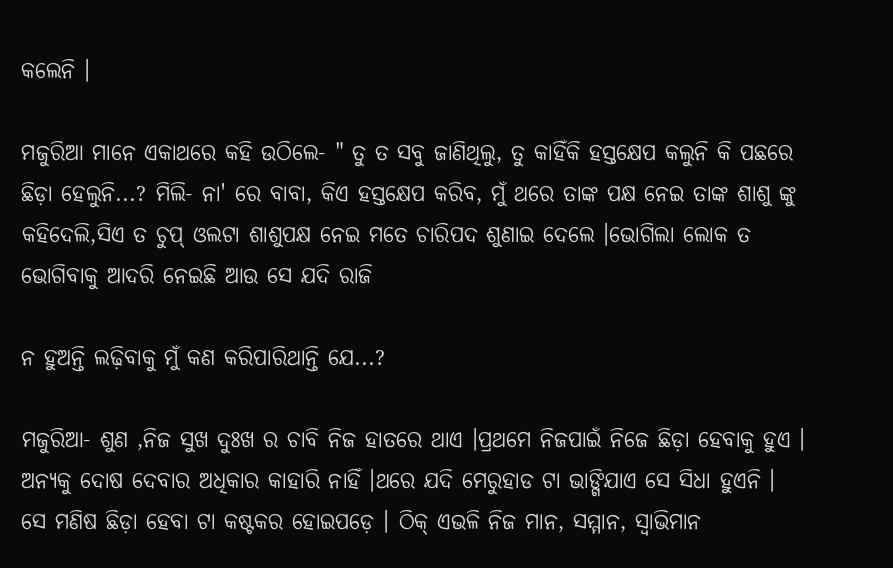କଲେନି ।

ମଜୁରିଆ ମାନେ ଏକାଥରେ କହି ଉଠିଲେ- " ତୁ ତ ସବୁ ଜାଣିଥିଲୁ, ତୁ କାହିଁକି ହସ୍ତକ୍ଷେପ କଲୁନି କି ପଛରେ ଛିଡ଼ା ହେଲୁନି...? ମିଲି- ନା' ରେ ବାବା, କିଏ ହସ୍ତକ୍ଷେପ କରିବ, ମୁଁ ଥରେ ତାଙ୍କ ପକ୍ଷ ନେଇ ତାଙ୍କ ଶାଶୁ ଙ୍କୁ କହିଦେଲି,ସିଏ ତ ଚୁପ୍ ଓଲଟା ଶାଶୁପକ୍ଷ ନେଇ ମତେ ଚାରିପଦ ଶୁଣାଇ ଦେଲେ ।ଭୋଗିଲା ଲୋକ ତ ଭୋଗିବାକୁ ଆଦରି ନେଇଛି ଆଉ ସେ ଯଦି ରାଜି

ନ ହୁଅନ୍ତି ଲଢ଼ିବାକୁ ମୁଁ କଣ କରିପାରିଥାନ୍ତି ଯେ...?

ମଜୁରିଆ- ଶୁଣ ,ନିଜ ସୁଖ ଦୁଃଖ ର ଚାବି ନିଜ ହାତରେ ଥାଏ ।ପ୍ରଥମେ ନିଜପାଇଁ ନିଜେ ଛିଡ଼ା ହେବାକୁ ହୁଏ । ଅନ୍ୟକୁ ଦୋଷ ଦେବାର ଅଧିକାର କାହାରି ନାହିଁ ।ଥରେ ଯଦି ମେରୁହାଡ ଟା ଭାଙ୍ଗିଯାଏ ସେ ସିଧା ହୁଏନି । ସେ ମଣିଷ ଛିଡ଼ା ହେବା ଟା କଷ୍ଟକର ହୋଇପଡ଼େ । ଠିକ୍ ଏଭଳି ନିଜ ମାନ, ସମ୍ମାନ, ସ୍ୱାଭିମାନ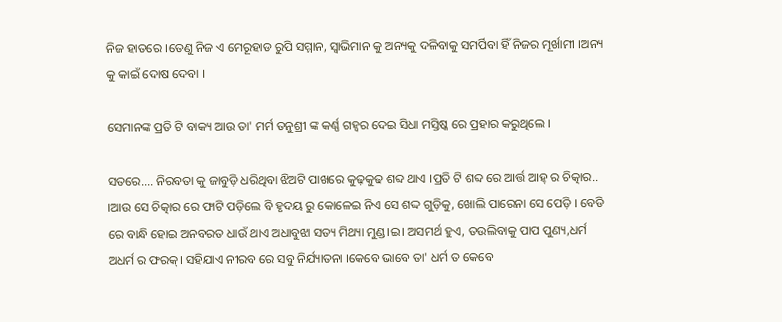ନିଜ ହାତରେ ।ତେଣୁ ନିଜ ଏ ମେରୂହାଡ ରୁପି ସମ୍ମାନ, ସ୍ୱାଭିମାନ କୁ ଅନ୍ୟକୁ ଦଳିବାକୁ ସମର୍ପିବା ହିଁ ନିଜର ମୂର୍ଖାମୀ ।ଅନ୍ୟ କୁ କାଇଁ ଦୋଷ ଦେବା ।

ସେମାନଙ୍କ ପ୍ରତି ଟି ବାକ୍ୟ ଆଉ ତା' ମର୍ମ ତନୁଶ୍ରୀ ଙ୍କ କର୍ଣ୍ଣ ଗହ୍ଵର ଦେଇ ସିଧା ମସ୍ତିଷ୍କ ରେ ପ୍ରହାର କରୁଥିଲେ ।

ସତରେ.... ନିରବତା କୁ ଜାବୁଡ଼ି ଧରିଥିବା ଝିଅଟି ପାଖରେ କୁଢ଼କୁଢ ଶବ୍ଦ ଥାଏ ।ପ୍ରତି ଟି ଶବ୍ଦ ରେ ଆର୍ତ୍ତ ଆହ୍ ର ଚିତ୍କାର.. ।ଆଉ ସେ ଚିତ୍କାର ରେ ଫାଟି ପଡ଼ିଲେ ବି ହୃଦୟ ରୁ କୋଳେଇ ନିଏ ସେ ଶଦ୍ଦ ଗୁଡ଼ିକୁ, ଖୋଲି ପାରେନା ସେ ପେଡ଼ି । ବେଡି ରେ ବାନ୍ଧି ହୋଇ ଅନବରତ ଧାଉଁ ଥାଏ ଅଧାବୁଝା ସତ୍ୟ ମିଥ୍ୟା ମୁଣ୍ଡ।ଇ। ଅସମର୍ଥ ହୁଏ, ତଉଲିବାକୁ ପାପ ପୁଣ୍ୟ,ଧର୍ମ ଅଧର୍ମ ର ଫରକ୍। ସହିଯାଏ ନୀରବ ରେ ସବୁ ନିର୍ଯ୍ୟାତନା ।କେବେ ଭାବେ ତା' ଧର୍ମ ତ କେବେ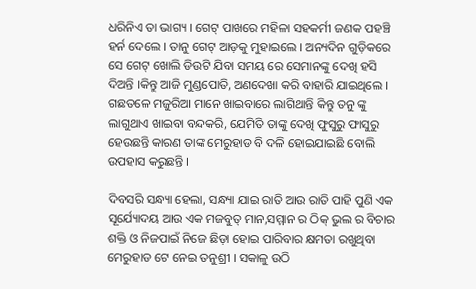ଧରିନିଏ ତା ଭାଗ୍ୟ । ଗେଟ୍ ପାଖରେ ମହିଳା ସହକର୍ମୀ ଜଣକ ପହଞ୍ଚି ହର୍ନ ଦେଲେ । ତାନୁ ଗେଟ୍ ଆଡ଼କୁ ମୁହାଇଲେ । ଅନ୍ୟଦିନ ଗୁଡ଼ିକରେ ସେ ଗେଟ୍ ଖୋଲି ଡିଉଟି ଯିବା ସମୟ ରେ ସେମାନଙ୍କୁ ଦେଖି ହସି ଦିଅନ୍ତି ।କିନ୍ତୁ ଆଜି ମୁଣ୍ଡପୋତି, ଅଣଦେଖା କରି ବାହାରି ଯାଇଥିଲେ । ଗଛତଳେ ମଜୁରିଆ ମାନେ ଖାଇବାରେ ଲାଗିଥାନ୍ତି କିନ୍ତୁ ତନୁ ଙ୍କୁ ଲାଗୁଥାଏ ଖାଇବା ବନ୍ଦକରି, ଯେମିତି ତାଙ୍କୁ ଦେଖି ଫୁସୁରୁ ଫାସୁରୁ ହେଉଛନ୍ତି କାରଣ ତାଙ୍କ ମେରୁହାଡ ବି ଦଳି ହୋଇଯାଇଛି ବୋଲି ଉପହାସ କରୁଛନ୍ତି ।

ଦିବସରି ସନ୍ଧ୍ୟା ହେଲା, ସନ୍ଧ୍ୟା ଯାଇ ରାତି ଆଉ ରାତି ପାହି ପୁଣି ଏକ ସୂର୍ଯ୍ୟୋଦୟ ଆଉ ଏକ ମଜବୁତ୍ ମାନ,ସମ୍ମାନ ର ଠିକ୍ ଭୁଲ ର ବିଚାର ଶକ୍ତି ଓ ନିଜପାଇଁ ନିଜେ ଛିଡ଼ା ହୋଇ ପାରିବାର କ୍ଷମତା ରଖୁଥିବା ମେରୁହାଡ ଟେ ନେଇ ତନୁଶ୍ରୀ । ସକାଳୁ ଉଠି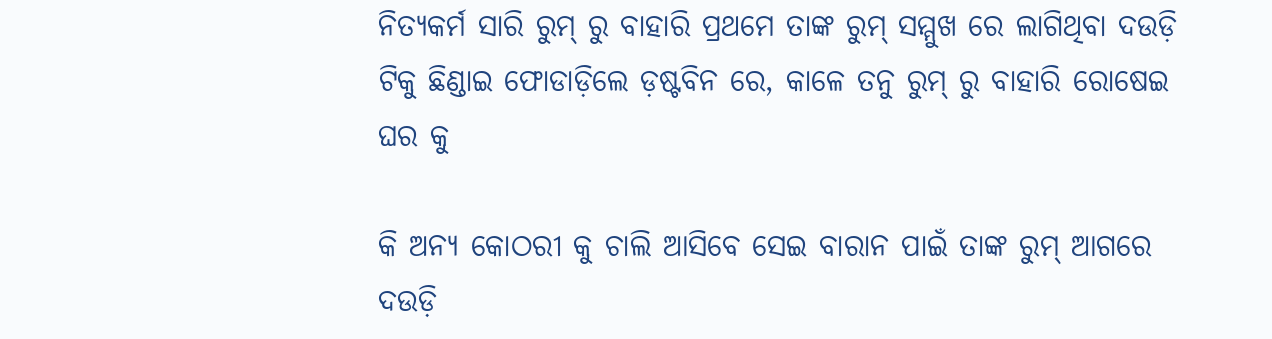ନିତ୍ୟକର୍ମ ସାରି ରୁମ୍ ରୁ ବାହାରି ପ୍ରଥମେ ତାଙ୍କ ରୁମ୍ ସମ୍ମୁଖ ରେ ଲାଗିଥିବା ଦଉଡ଼ି ଟିକୁ ଛିଣ୍ଡାଇ ଫୋଡାଡ଼ିଲେ ଡ଼ଷ୍ଟବିନ ରେ, କାଳେ ତନୁ ରୁମ୍ ରୁ ବାହାରି ରୋଷେଇ ଘର କୁ

କି ଅନ୍ୟ କୋଠରୀ କୁ ଚାଲି ଆସିବେ ସେଇ ବାରାନ ପାଇଁ ତାଙ୍କ ରୁମ୍ ଆଗରେ ଦଉଡ଼ି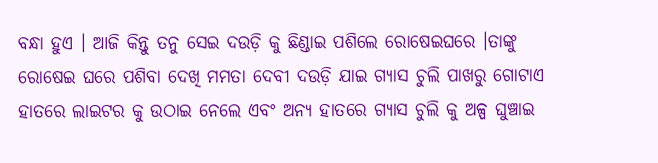ବନ୍ଧା ହୁଏ । ଆଜି କିନ୍ତୁ ତନୁ ସେଇ ଦଉଡ଼ି କୁ ଛିଣ୍ଡାଇ ପଶିଲେ ରୋଷେଇଘରେ ।ତାଙ୍କୁ ରୋଷେଇ ଘରେ ପଶିବା ଦେଖି ମମତା ଦେବୀ ଦଉଡ଼ି ଯାଇ ଗ୍ୟାସ ଚୁଲି ପାଖରୁ ଗୋଟାଏ ହାତରେ ଲାଇଟର କୁ ଉଠାଇ ନେଲେ ଏବଂ ଅନ୍ୟ ହାତରେ ଗ୍ୟାସ ଚୁଲି କୁ ଅଳ୍ପ ଘୁଞ୍ଚାଇ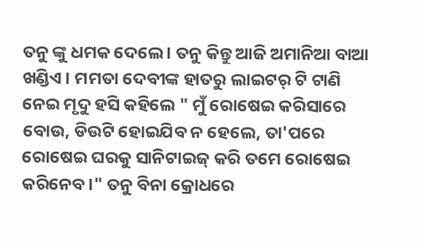ତନୁ ଙ୍କୁ ଧମକ ଦେଲେ । ତନୁ କିନ୍ତୁ ଆଜି ଅମାନିଆ ବାଆ ଖଣ୍ଡିଏ । ମମତା ଦେବୀଙ୍କ ହାତରୁ ଲାଇଟର୍ ଟି ଟାଣି ନେଇ ମୃଦୁ ହସି କହିଲେ " ମୁଁ ରୋଷେଇ କରିସାରେ ବୋଉ, ଡିଉଟି ହୋଇଯିବ ନ ହେଲେ, ତା'ପରେ ରୋଷେଇ ଘରକୁ ସାନିଟାଇଜ୍ କରି ତମେ ରୋଷେଇ କରିନେବ ।" ତନୁ ବିନା କ୍ରୋଧରେ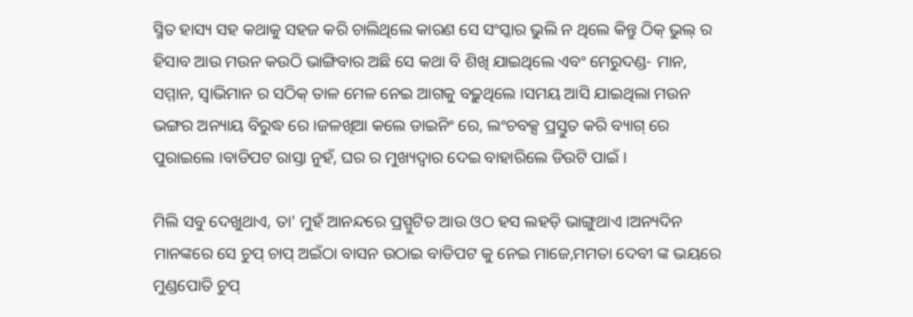ସ୍ମିତ ହାସ୍ୟ ସହ କଥାକୁ ସହଜ କରି ଚାଲିଥିଲେ କାରଣ ସେ ସଂସ୍କାର ଭୁଲି ନ ଥିଲେ କିନ୍ତୁ ଠିକ୍ ଭୁଲ୍ ର ହିସାବ ଆଉ ମଉନ କଉଠି ଭାଙ୍ଗିବାର ଅଛି ସେ କଥା ବି ଶିଖି ଯାଇଥିଲେ ଏବଂ ମେରୁଦଣ୍ଡ- ମାନ, ସମ୍ମାନ, ସ୍ୱାଭିମାନ ର ସଠିକ୍ ତାଳ ମେଳ ନେଇ ଆଗକୁ ବଢ଼ୁଥିଲେ ।ସମୟ ଆସି ଯାଇଥିଲା ମଉନ ଭଙ୍ଗର ଅନ୍ୟାୟ ବିରୁଦ୍ଧ ରେ ।ଜଳଖିଆ କଲେ ଡାଇନିଂ ରେ, ଲଂଚବକ୍ସ ପ୍ରସ୍ତୁତ କରି ବ୍ୟାଗ୍ ରେ ପୁରାଇଲେ ।ବାଡିପଟ ରାସ୍ତା ନୁହଁ, ଘର ର ମୁଖ୍ୟଦ୍ୱାର ଦେଇ ବାହାରିଲେ ଡିଉଟି ପାଇଁ ।

ମିଲି ସବୁ ଦେଖୁଥାଏ, ତା' ମୁହଁ ଆନନ୍ଦରେ ପ୍ରସ୍ପୁଟିତ ଆଉ ଓଠ ହସ ଲହଡ଼ି ଭାଙ୍ଗୁଥାଏ ।ଅନ୍ୟଦିନ ମାନଙ୍କରେ ସେ ଚୁପ୍ ଚାପ୍ ଅଇଁଠା ବାସନ ଉଠାଇ ବାଡିପଟ କୁ ନେଇ ମାଜେ,ମମତା ଦେବୀ ଙ୍କ ଭୟରେ ମୁଣ୍ଡପୋତି ଚୁପ୍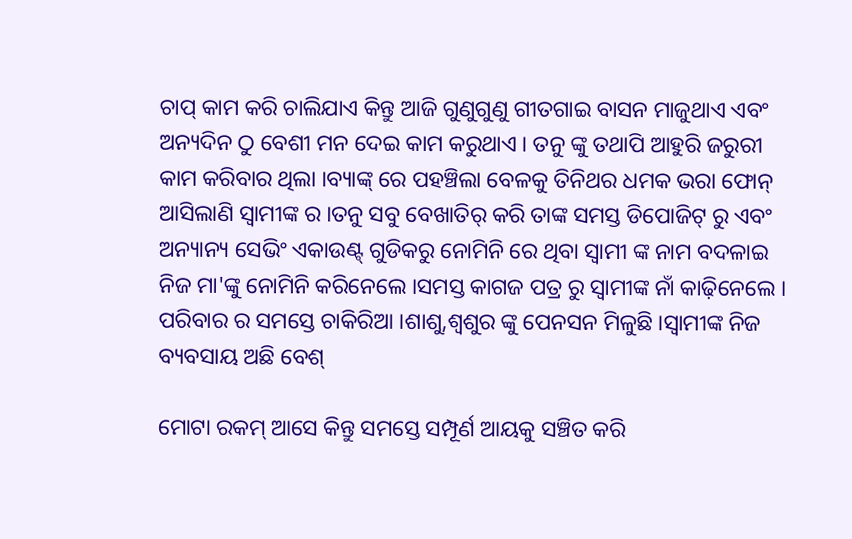ଚାପ୍ କାମ କରି ଚାଲିଯାଏ କିନ୍ତୁ ଆଜି ଗୁଣୁଗୁଣୁ ଗୀତଗାଇ ବାସନ ମାଜୁଥାଏ ଏବଂ ଅନ୍ୟଦିନ ଠୁ ବେଶୀ ମନ ଦେଇ କାମ କରୁଥାଏ । ତନୁ ଙ୍କୁ ତଥାପି ଆହୁରି ଜରୁରୀ କାମ କରିବାର ଥିଲା ।ବ୍ୟାଙ୍କ୍ ରେ ପହଞ୍ଚିଲା ବେଳକୁ ତିନିଥର ଧମକ ଭରା ଫୋନ୍ ଆସିଲାଣି ସ୍ୱାମୀଙ୍କ ର ।ତନୁ ସବୁ ବେଖାତିର୍ କରି ତାଙ୍କ ସମସ୍ତ ଡିପୋଜିଟ୍ ରୁ ଏବଂ ଅନ୍ୟାନ୍ୟ ସେଭିଂ ଏକାଉଣ୍ଟ୍ ଗୁଡିକରୁ ନୋମିନି ରେ ଥିବା ସ୍ୱାମୀ ଙ୍କ ନାମ ବଦଳାଇ ନିଜ ମା'ଙ୍କୁ ନୋମିନି କରିନେଲେ ।ସମସ୍ତ କାଗଜ ପତ୍ର ରୁ ସ୍ୱାମୀଙ୍କ ନାଁ କାଢ଼ିନେଲେ । ପରିବାର ର ସମସ୍ତେ ଚାକିରିଆ ।ଶାଶୁ,ଶ୍ବଶୁର ଙ୍କୁ ପେନସନ ମିଳୁଛି ।ସ୍ୱାମୀଙ୍କ ନିଜ ବ୍ୟବସାୟ ଅଛି ବେଶ୍

ମୋଟା ରକମ୍ ଆସେ କିନ୍ତୁ ସମସ୍ତେ ସମ୍ପୂର୍ଣ ଆୟକୁ ସଞ୍ଚିତ କରି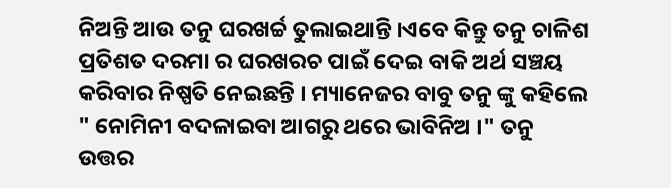ନିଅନ୍ତି ଆଉ ତନୁ ଘରଖର୍ଚ୍ଚ ତୁଲାଇଥାନ୍ତି ।ଏବେ କିନ୍ତୁ ତନୁ ଚାଳିଶ ପ୍ରତିଶତ ଦରମା ର ଘରଖରଚ ପାଇଁ ଦେଇ ବାକି ଅର୍ଥ ସଞ୍ଚୟ କରିବାର ନିଷ୍ପତି ନେଇଛନ୍ତି । ମ୍ୟାନେଜର ବାବୁ ତନୁ ଙ୍କୁ କହିଲେ " ନୋମିନୀ ବଦଳାଇବା ଆଗରୁ ଥରେ ଭାବିନିଅ ।" ତନୁ ଉତ୍ତର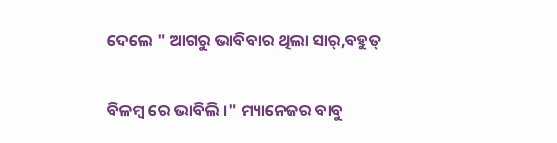ଦେଲେ " ଆଗରୁ ଭାବିବାର ଥିଲା ସାର୍,ବହୁତ୍

ବିଳମ୍ୱ ରେ ଭାବିଲି ।" ମ୍ୟାନେଜର ବାବୁ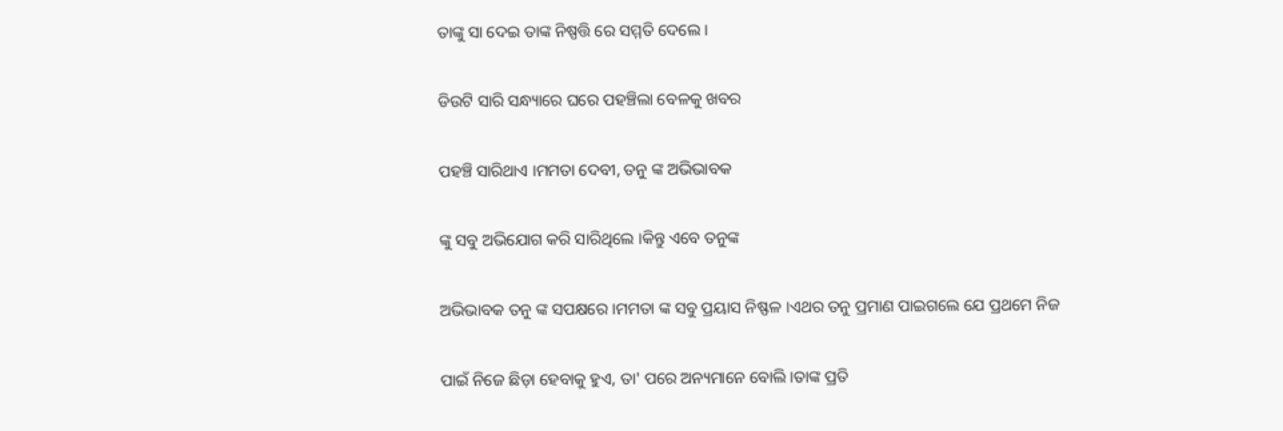ତାଙ୍କୁ ସା ଦେଇ ତାଙ୍କ ନିଷ୍ପତ୍ତି ରେ ସମ୍ମତି ଦେଲେ ।

ଡିଉଟି ସାରି ସନ୍ଧ୍ୟାରେ ଘରେ ପହଞ୍ଚିଲା ବେଳକୁ ଖବର

ପହଞ୍ଚି ସାରିଥାଏ ।ମମତା ଦେବୀ, ତନୁ ଙ୍କ ଅଭିଭାବକ

ଙ୍କୁ ସବୁ ଅଭିଯୋଗ କରି ସାରିଥିଲେ ।କିନ୍ତୁ ଏବେ ତନୁଙ୍କ

ଅଭିଭାବକ ତନୁ ଙ୍କ ସପକ୍ଷରେ ।ମମତା ଙ୍କ ସବୁ ପ୍ରୟାସ ନିଷ୍ଫଳ ।ଏଥର ତନୁ ପ୍ରମାଣ ପାଇଗଲେ ଯେ ପ୍ରଥମେ ନିଜ

ପାଇଁ ନିଜେ ଛିଡ଼ା ହେବାକୁ ହୁଏ, ତା' ପରେ ଅନ୍ୟମାନେ ବୋଲି ।ତାଙ୍କ ପ୍ରତି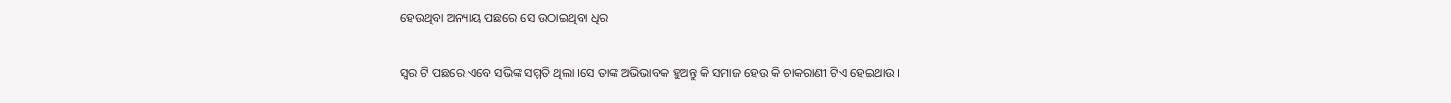ହେଉଥିବା ଅନ୍ୟାୟ ପଛରେ ସେ ଉଠାଇଥିବା ଧିର

ସ୍ୱର ଟି ପଛରେ ଏବେ ସଭିଙ୍କ ସମ୍ମତି ଥିଲା ।ସେ ତାଙ୍କ ଅଭିଭାବକ ହୁଅନ୍ତୁ କି ସମାଜ ହେଉ କି ଚାକରାଣୀ ଟିଏ ହେଇଥାଉ ।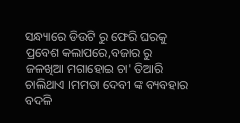ସନ୍ଧ୍ୟାରେ ଡିଉଟି ରୁ ଫେରି ଘରକୁ ପ୍ରବେଶ କଲାପରେ,ବଜାର ରୁ ଜଳଖିଆ ମଗାହୋଇ ଚା' ତିଆରି ଚାଲିଥାଏ ।ମମତା ଦେବୀ ଙ୍କ ବ୍ୟବହାର ବଦଳି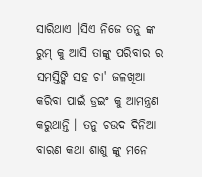ସାରିଥାଏ ।ସିଏ ନିଜେ ତନୁ ଙ୍କ ରୁମ୍ କୁ ଆସି ତାଙ୍କୁ ପରିବାର ର ସମସ୍ତିଙ୍କି ସହ ଚା' ଜଳଖିଆ କରିବା ପାଇଁ ଡ୍ରଇଂ କୁ ଆମନ୍ତ୍ରଣ କରୁଥାନ୍ତି । ତନୁ ଚଉଦ ଦିନିଆ ବାରଣ କଥା ଶାଶୁ ଙ୍କୁ ମନେ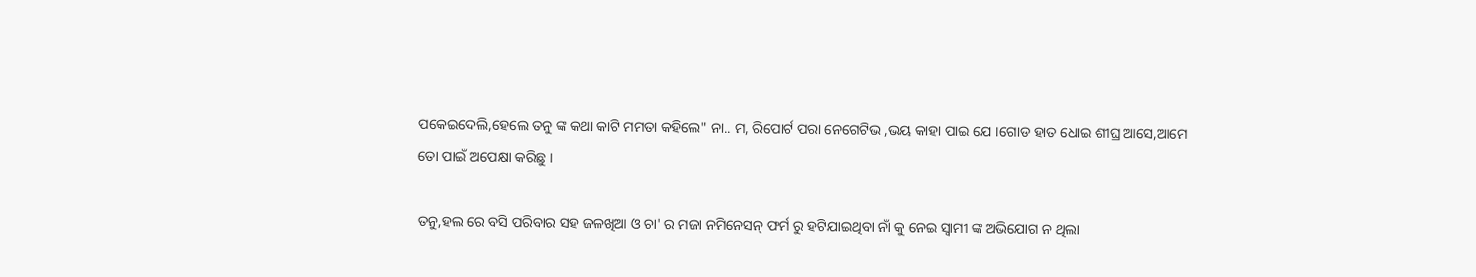ପକେଇଦେଲି,ହେଲେ ତନୁ ଙ୍କ କଥା କାଟି ମମତା କହିଲେ" ନା.. ମ, ରିପୋର୍ଟ ପରା ନେଗେଟିଭ ,ଭୟ କାହା ପାଇ ଯେ ।ଗୋଡ ହାତ ଧୋଇ ଶୀଘ୍ର ଆସେ,ଆମେ ତୋ ପାଇଁ ଅପେକ୍ଷା କରିଛୁ ।

ତନୁ,ହଲ ରେ ବସି ପରିବାର ସହ ଜଳଖିଆ ଓ ଚା' ର ମଜା ନମିନେସନ୍ ଫର୍ମ ରୁ ହଟିଯାଇଥିବା ନାଁ କୁ ନେଇ ସ୍ଵାମୀ ଙ୍କ ଅଭିଯୋଗ ନ ଥିଲା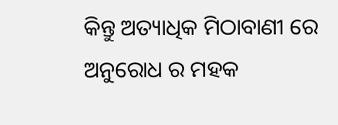କିନ୍ତୁ ଅତ୍ୟାଧିକ ମିଠାବାଣୀ ରେ ଅନୁରୋଧ ର ମହକ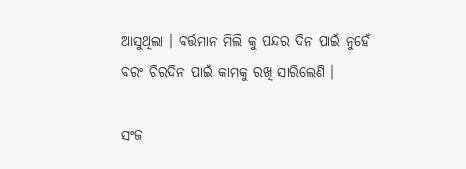ଆସୁଥିଲା । ବର୍ତ୍ତମାନ ମିଲି କୁ ପନ୍ଦର ଦିନ ପାଇଁ ନୁହେଁ ବରଂ ଚିରଦିନ ପାଇଁ କାମକୁ ରଖି ସାରିଲେଣି ।

ସଂଜ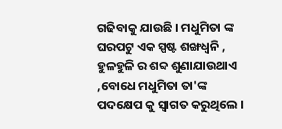ଗଢିବାକୁ ଯାଉଛି । ମଧୁମିତା ଙ୍କ ଘରପଟୁ ଏକ ସ୍ପଷ୍ଟ ଶଙ୍ଖଧ୍ୱନି , ହୁଳହୁଳି ର ଶବ୍ଦ ଶୁଣାଯାଉଥାଏ ,ବୋଧେ ମଧୁମିତା ତା'ଙ୍କ ପଦକ୍ଷେପ କୁ ସ୍ଵାଗତ କରୁଥିଲେ ।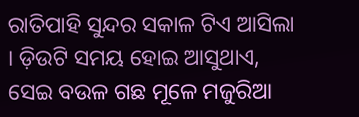ରାତିପାହି ସୁନ୍ଦର ସକାଳ ଟିଏ ଆସିଲା । ଡ଼ିଉଟି ସମୟ ହୋଇ ଆସୁଥାଏ, ସେଇ ବଉଳ ଗଛ ମୂଳେ ମଜୁରିଆ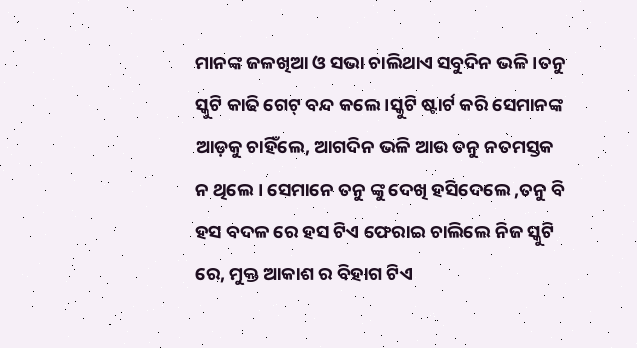ମାନଙ୍କ ଜଳଖିଆ ଓ ସଭା ଚାଲିଥାଏ ସବୁଦିନ ଭଳି ।ତନୁ ସ୍କୁଟି କାଢି ଗେଟ୍ ବନ୍ଦ କଲେ ।ସ୍କୁଟି ଷ୍ଟାର୍ଟ କରି ସେମାନଙ୍କ ଆଡ଼କୁ ଚାହିଁଲେ, ଆଗଦିନ ଭଳି ଆଉ ତନୁ ନତମସ୍ତକ ନ ଥିଲେ । ସେମାନେ ତନୁ ଙ୍କୁ ଦେଖି ହସିଦେଲେ ,ତନୁ ବି ହସ ବଦଳ ରେ ହସ ଟିଏ ଫେରାଇ ଚାଲିଲେ ନିଜ ସ୍କୁଟି ରେ, ମୁକ୍ତ ଆକାଶ ର ବିହାଗ ଟିଏ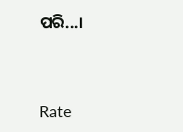ପରି...।



Rate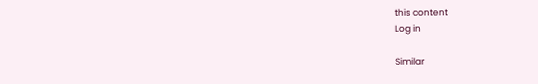this content
Log in

Similar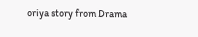oriya story from Drama